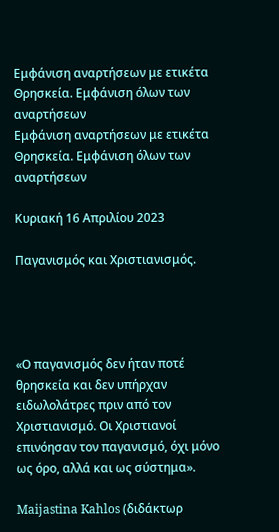Εμφάνιση αναρτήσεων με ετικέτα Θρησκεία. Εμφάνιση όλων των αναρτήσεων
Εμφάνιση αναρτήσεων με ετικέτα Θρησκεία. Εμφάνιση όλων των αναρτήσεων

Κυριακή 16 Απριλίου 2023

Παγανισμός και Χριστιανισμός.




«Ο παγανισμός δεν ήταν ποτέ θρησκεία και δεν υπήρχαν ειδωλολάτρες πριν από τον Χριστιανισμό. Οι Xριστιανοί επινόησαν τον παγανισμό, όχι μόνο ως όρο, αλλά και ως σύστημα».

Maijastina Kahlos (διδάκτωρ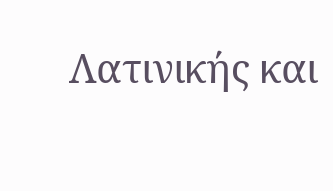Λατινικής και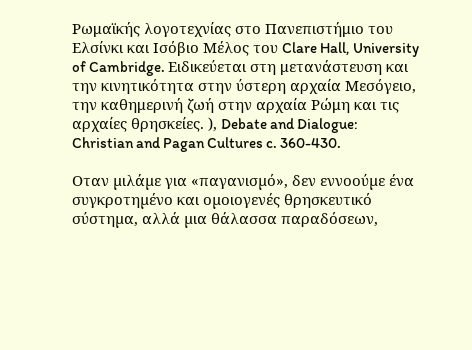Ρωμαϊκής λογοτεχνίας στο Πανεπιστήμιο του Ελσίνκι και Ισόβιο Μέλος του Clare Hall, University of Cambridge. Ειδικεύεται στη μετανάστευση και την κινητικότητα στην ύστερη αρχαία Μεσόγειο, την καθημερινή ζωή στην αρχαία Ρώμη και τις αρχαίες θρησκείες. ), Debate and Dialogue: Christian and Pagan Cultures c. 360-430.

Oταν µιλάµε για «παγανισµό», δεν εννοούµε ένα συγκροτηµένο και οµοιογενές θρησκευτικό σύστηµα, αλλά µια θάλασσα παραδόσεων,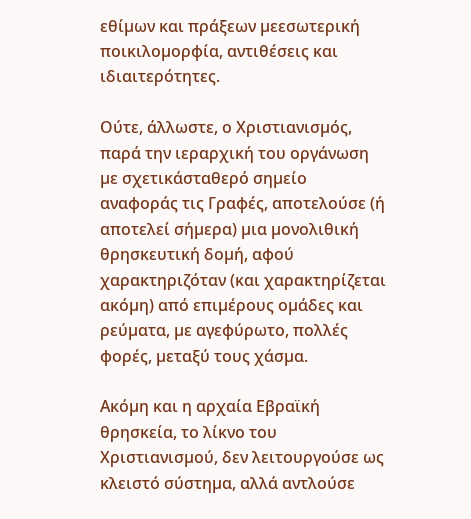εθίµων και πράξεων µεεσωτερική ποικιλοµορφία, αντιθέσεις και ιδιαιτερότητες.

Ούτε, άλλωστε, ο Xριστιανισµός, παρά την ιεραρχική του οργάνωση µε σχετικάσταθερό σηµείο αναφοράς τις Γραφές, αποτελούσε (ή αποτελεί σήµερα) µια µονολιθική θρησκευτική δοµή, αφού χαρακτηριζόταν (και χαρακτηρίζεται ακόµη) από επιµέρους οµάδες και ρεύµατα, µε αγεφύρωτο, πολλές φορές, µεταξύ τους χάσµα.

Ακόµη και η αρχαία Εβραϊκή θρησκεία, το λίκνο του Χριστιανισµού, δεν λειτουργούσε ως κλειστό σύστηµα, αλλά αντλούσε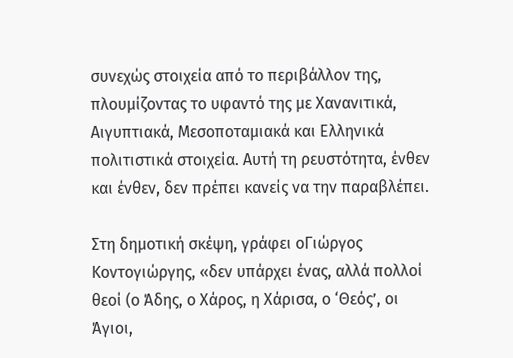συνεχώς στοιχεία από το περιβάλλον της, πλουµίζοντας το υφαντό της µε Xανανιτικά, Αιγυπτιακά, Μεσοποταµιακά και Ελληνικά πολιτιστικά στοιχεία. Αυτή τη ρευστότητα, ένθεν και ένθεν, δεν πρέπει κανείς να την παραβλέπει.

Στη δηµοτική σκέψη, γράφει οΓιώργος Κοντογιώργης, «δεν υπάρχει ένας, αλλά πολλοί θεοί (ο Άδης, ο Χάρος, η Χάρισα, ο ‘Θεός’, οι Άγιοι,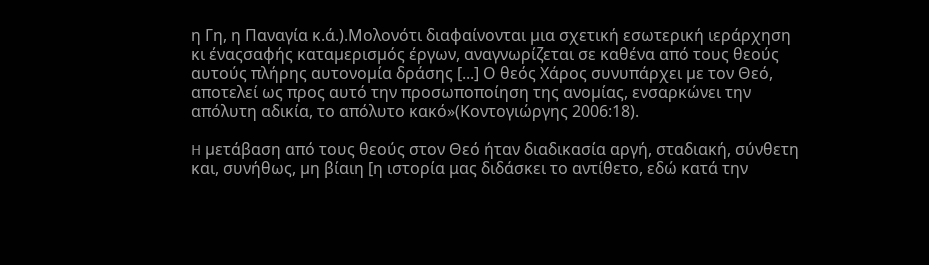η Γη, η Παναγία κ.ά.).Μολονότι διαφαίνονται µια σχετική εσωτερική ιεράρχηση κι έναςσαφής καταµερισµός έργων, αναγνωρίζεται σε καθένα από τους θεούς αυτούς πλήρης αυτονοµία δράσης [...] Ο θεός Χάρος συνυπάρχει µε τον Θεό, αποτελεί ως προς αυτό την προσωποποίηση της ανοµίας, ενσαρκώνει την απόλυτη αδικία, το απόλυτο κακό»(Κοντογιώργης 2006:18).

H µετάβαση από τους θεούς στον Θεό ήταν διαδικασία αργή, σταδιακή, σύνθετη και, συνήθως, µη βίαιη [η ιστορία μας διδάσκει το αντίθετο, εδώ κατά την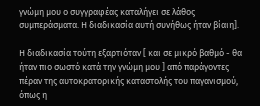γνώμη μου ο συγγραφέας καταλήγει σε λάθος συμπεράσματα. Η διαδικασία αυτή συνήθως ήταν βίαιη].

Η διαδικασία τούτη εξαρτιόταν [ και σε μικρό βαθμό - θα ήταν πιο σωστό κατά την γνώμη μου ] από παράγοντες πέραν της αυτοκρατορικής καταστολής του παγανισµού, όπως η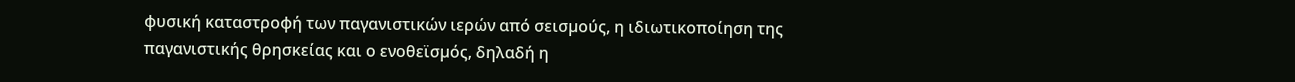φυσική καταστροφή των παγανιστικών ιερών από σεισµούς, η ιδιωτικοποίηση της παγανιστικής θρησκείας και ο ενοθεϊσµός, δηλαδή η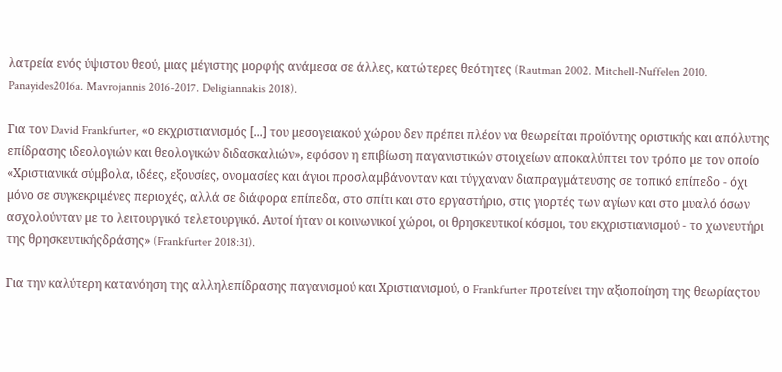λατρεία ενός ύψιστου θεού, µιας µέγιστης µορφής ανάμεσα σε άλλες, κατώτερες θεότητες (Rautman 2002. Mitchell-Nuffelen 2010. Panayides2016a. Mavrojannis 2016-2017. Deligiannakis 2018).

Για τον David Frankfurter, «ο εκχριστιανισµός [...] του µεσογειακού χώρου δεν πρέπει πλέον να θεωρείται προϊόντης οριστικής και απόλυτης επίδρασης ιδεολογιών και θεολογικών διδασκαλιών», εφόσον η επιβίωση παγανιστικών στοιχείων αποκαλύπτει τον τρόπο µε τον οποίο «Χριστιανικά σύµβολα, ιδέες, εξουσίες, ονοµασίες και άγιοι προσλαµβάνονταν και τύγχαναν διαπραγµάτευσης σε τοπικό επίπεδο - όχι µόνο σε συγκεκριµένες περιοχές, αλλά σε διάφορα επίπεδα, στο σπίτι και στο εργαστήριο, στις γιορτές των αγίων και στο µυαλό όσων ασχολούνταν µε το λειτουργικό τελετουργικό. Αυτοί ήταν οι κοινωνικοί χώροι, οι θρησκευτικοί κόσµοι, του εκχριστιανισµού - το χωνευτήρι της θρησκευτικήςδράσης» (Frankfurter 2018:31).

Για την καλύτερη κατανόηση της αλληλεπίδρασης παγανισµού και Χριστιανισµού, ο Frankfurter προτείνει την αξιοποίηση της θεωρίαςτου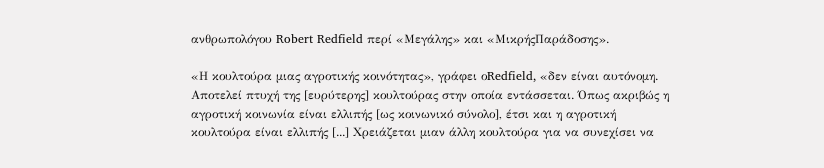ανθρωπολόγου Robert Redfield περί «Μεγάλης» και «ΜικρήςΠαράδοσης».

«Η κουλτούρα µιας αγροτικής κοινότητας», γράφει οRedfield, «δεν είναι αυτόνοµη. Αποτελεί πτυχή της [ευρύτερης] κουλτούρας στην οποία εντάσσεται. Όπως ακριβώς η αγροτική κοινωνία είναι ελλιπής [ως κοινωνικό σύνολο], έτσι και η αγροτική κουλτούρα είναι ελλιπής [...] Χρειάζεται µιαν άλλη κουλτούρα για να συνεχίσει να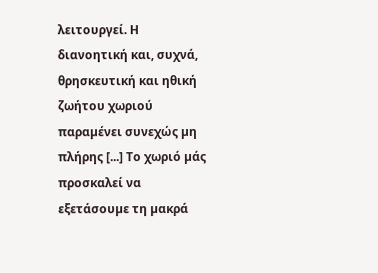λειτουργεί. Η διανοητική και, συχνά, θρησκευτική και ηθική ζωήτου χωριού παραµένει συνεχώς µη πλήρης [...] Το χωριό µάς προσκαλεί να εξετάσουµε τη µακρά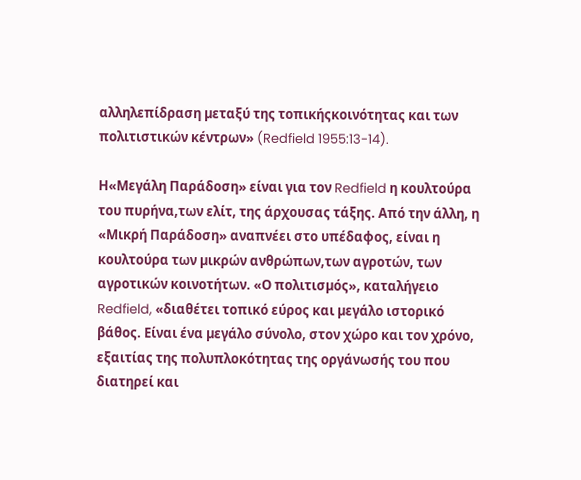αλληλεπίδραση µεταξύ της τοπικήςκοινότητας και των πολιτιστικών κέντρων» (Redfield 1955:13-14).

Η«Μεγάλη Παράδοση» είναι για τον Redfield η κουλτούρα του πυρήνα,των ελίτ, της άρχουσας τάξης. Από την άλλη, η «Μικρή Παράδοση» αναπνέει στο υπέδαφος, είναι η κουλτούρα των µικρών ανθρώπων,των αγροτών, των αγροτικών κοινοτήτων. «Ο πολιτισµός», καταλήγειο Redfield, «διαθέτει τοπικό εύρος και µεγάλο ιστορικό βάθος. Είναι ένα µεγάλο σύνολο, στον χώρο και τον χρόνο, εξαιτίας της πολυπλοκότητας της οργάνωσής του που διατηρεί και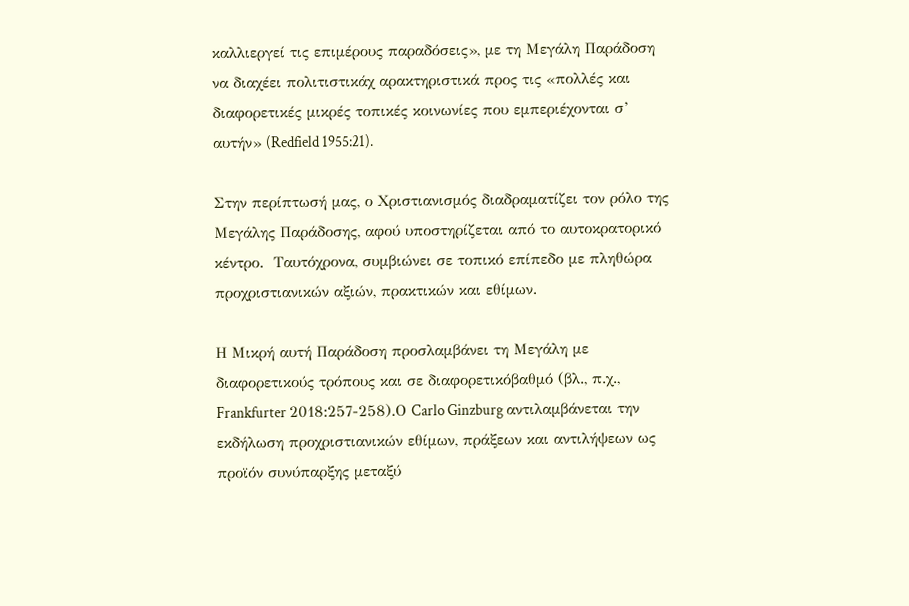καλλιεργεί τις επιµέρους παραδόσεις», µε τη Μεγάλη Παράδοση να διαχέει πολιτιστικάχ αρακτηριστικά προς τις «πολλές και διαφορετικές µικρές τοπικές κοινωνίες που εµπεριέχονται σ’ αυτήν» (Redfield 1955:21).

Στην περίπτωσή µας, ο Χριστιανισµός διαδραµατίζει τον ρόλο της Μεγάλης Παράδοσης, αφού υποστηρίζεται από το αυτοκρατορικό  κέντρο.  Ταυτόχρονα, συµβιώνει σε τοπικό επίπεδο µε πληθώρα προχριστιανικών αξιών, πρακτικών και εθίµων.

Η Μικρή αυτή Παράδοση προσλαµβάνει τη Μεγάλη µε διαφορετικούς τρόπους και σε διαφορετικόβαθµό (βλ., π.χ., Frankfurter 2018:257-258).Ο Carlo Ginzburg αντιλαµβάνεται την εκδήλωση προχριστιανικών εθίµων, πράξεων και αντιλήψεων ως προϊόν συνύπαρξης µεταξύ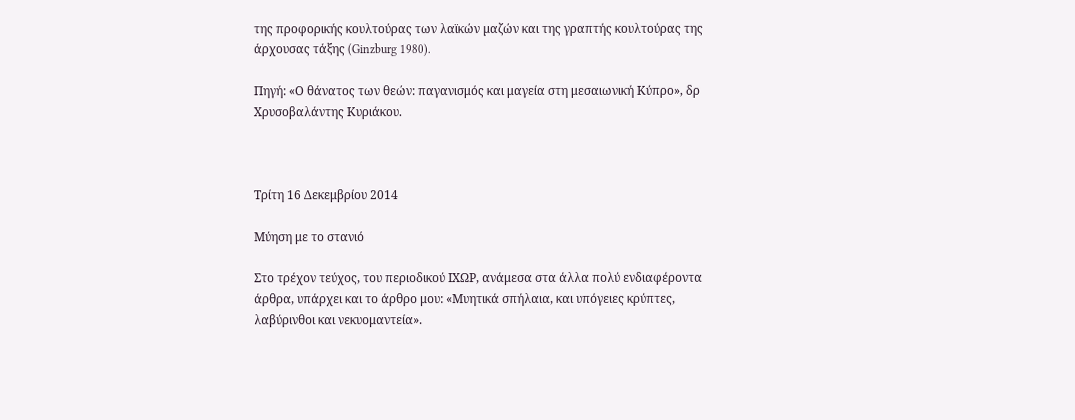της προφορικής κουλτούρας των λαϊκών µαζών και της γραπτής κουλτούρας της άρχουσας τάξης (Ginzburg 1980).

Πηγή: «Ο θάνατος των θεών: παγανισμός και μαγεία στη μεσαιωνική Κύπρο», δρ Χρυσοβαλάντης Κυριάκου.



Τρίτη 16 Δεκεμβρίου 2014

Μύηση με το στανιό

Στο τρέχον τεύχος, του περιοδικού ΙΧΩΡ, ανάμεσα στα άλλα πολύ ενδιαφέροντα άρθρα, υπάρχει και το άρθρο μου: «Μυητικά σπήλαια, και υπόγειες κρύπτες, λαβύρινθοι και νεκυομαντεία».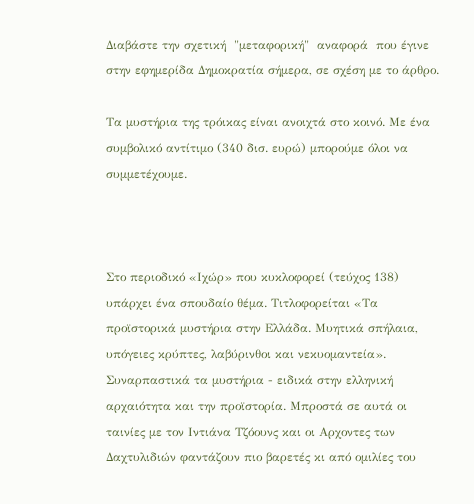Διαβάστε την σχετική  "μεταφορική"  αναφορά  που έγινε στην εφημερίδα Δημοκρατία σήμερα, σε σχέση με το άρθρο.

Τα μυστήρια της τρόικας είναι ανοιχτά στο κοινό. Με ένα συμβολικό αντίτιμο (340 δισ. ευρώ) μπορούμε όλοι να συμμετέχουμε.



Στο περιοδικό «Ιχώρ» που κυκλοφορεί (τεύχος 138) υπάρχει ένα σπουδαίο θέμα. Τιτλοφορείται «Τα προϊστορικά μυστήρια στην Ελλάδα. Μυητικά σπήλαια, υπόγειες κρύπτες, λαβύρινθοι και νεκυομαντεία». Συναρπαστικά τα μυστήρια - ειδικά στην ελληνική αρχαιότητα και την προϊστορία. Μπροστά σε αυτά οι ταινίες με τον Ιντιάνα Τζόουνς και οι Αρχοντες των Δαχτυλιδιών φαντάζουν πιο βαρετές κι από ομιλίες του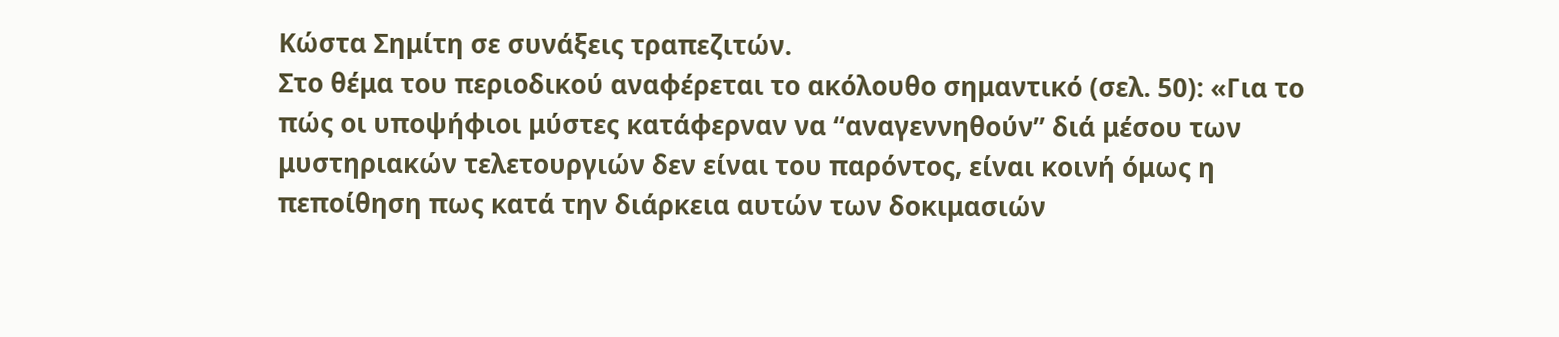Κώστα Σημίτη σε συνάξεις τραπεζιτών.
Στο θέμα του περιοδικού αναφέρεται το ακόλουθο σημαντικό (σελ. 50): «Για το πώς οι υποψήφιοι μύστες κατάφερναν να “αναγεννηθούν” διά μέσου των μυστηριακών τελετουργιών δεν είναι του παρόντος, είναι κοινή όμως η πεποίθηση πως κατά την διάρκεια αυτών των δοκιμασιών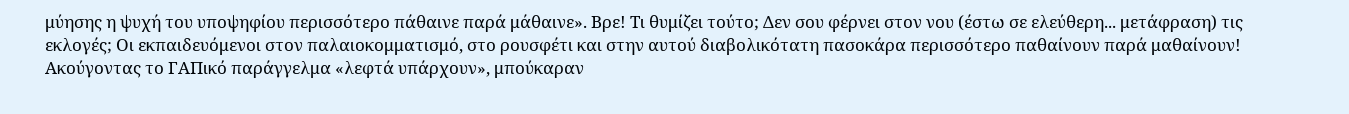μύησης η ψυχή του υποψηφίου περισσότερο πάθαινε παρά μάθαινε». Βρε! Τι θυμίζει τούτο; Δεν σου φέρνει στον νου (έστω σε ελεύθερη... μετάφραση) τις εκλογές; Οι εκπαιδευόμενοι στον παλαιοκομματισμό, στο ρουσφέτι και στην αυτού διαβολικότατη πασοκάρα περισσότερο παθαίνουν παρά μαθαίνουν! Ακούγοντας το ΓΑΠικό παράγγελμα «λεφτά υπάρχουν», μπούκαραν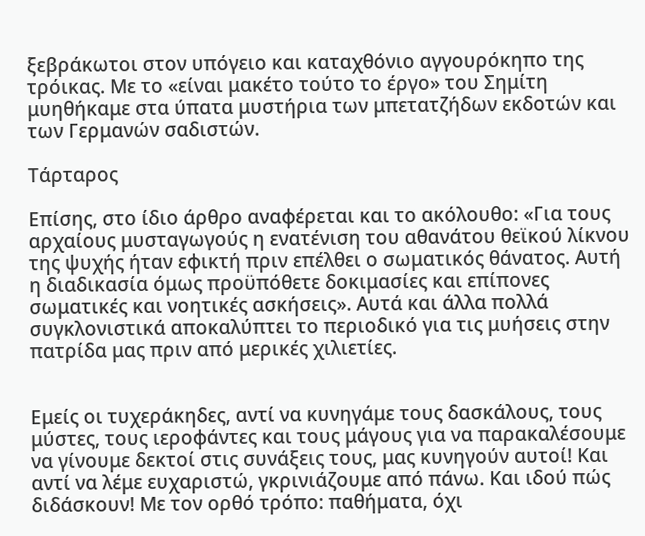ξεβράκωτοι στον υπόγειο και καταχθόνιο αγγουρόκηπο της τρόικας. Με το «είναι μακέτο τούτο το έργο» του Σημίτη μυηθήκαμε στα ύπατα μυστήρια των μπετατζήδων εκδοτών και των Γερμανών σαδιστών.

Τάρταρος

Επίσης, στο ίδιο άρθρο αναφέρεται και το ακόλουθο: «Για τους αρχαίους μυσταγωγούς η ενατένιση του αθανάτου θεϊκού λίκνου της ψυχής ήταν εφικτή πριν επέλθει ο σωματικός θάνατος. Αυτή η διαδικασία όμως προϋπόθετε δοκιμασίες και επίπονες σωματικές και νοητικές ασκήσεις». Αυτά και άλλα πολλά συγκλονιστικά αποκαλύπτει το περιοδικό για τις μυήσεις στην πατρίδα μας πριν από μερικές χιλιετίες.


Εμείς οι τυχεράκηδες, αντί να κυνηγάμε τους δασκάλους, τους μύστες, τους ιεροφάντες και τους μάγους για να παρακαλέσουμε να γίνουμε δεκτοί στις συνάξεις τους, μας κυνηγούν αυτοί! Και αντί να λέμε ευχαριστώ, γκρινιάζουμε από πάνω. Και ιδού πώς διδάσκουν! Με τον ορθό τρόπο: παθήματα, όχι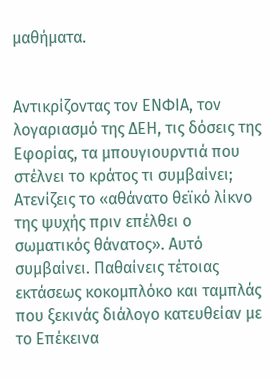μαθήματα.


Αντικρίζοντας τον ΕΝΦΙΑ, τον λογαριασμό της ΔΕΗ, τις δόσεις της Εφορίας, τα μπουγιουρντιά που στέλνει το κράτος τι συμβαίνει; Ατενίζεις το «αθάνατο θεϊκό λίκνο της ψυχής πριν επέλθει ο σωματικός θάνατος». Αυτό συμβαίνει. Παθαίνεις τέτοιας εκτάσεως κοκομπλόκο και ταμπλάς που ξεκινάς διάλογο κατευθείαν με το Επέκεινα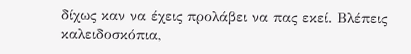δίχως καν να έχεις προλάβει να πας εκεί. Βλέπεις καλειδοσκόπια,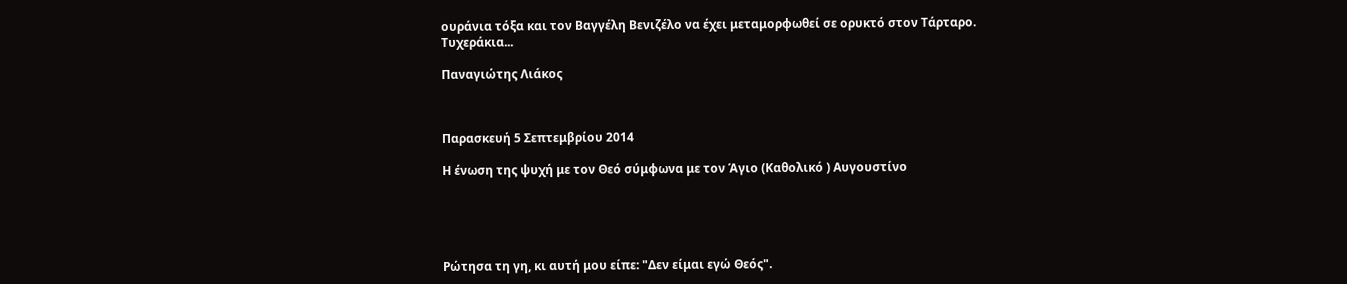ουράνια τόξα και τον Βαγγέλη Βενιζέλο να έχει μεταμορφωθεί σε ορυκτό στον Τάρταρο. Τυχεράκια...

Παναγιώτης Λιάκος



Παρασκευή 5 Σεπτεμβρίου 2014

Η ένωση της ψυχή με τον Θεό σύμφωνα με τον Άγιο (Καθολικό ) Αυγουστίνο





Ρώτησα τη γη, κι αυτή μου είπε: "Δεν είμαι εγώ Θεός".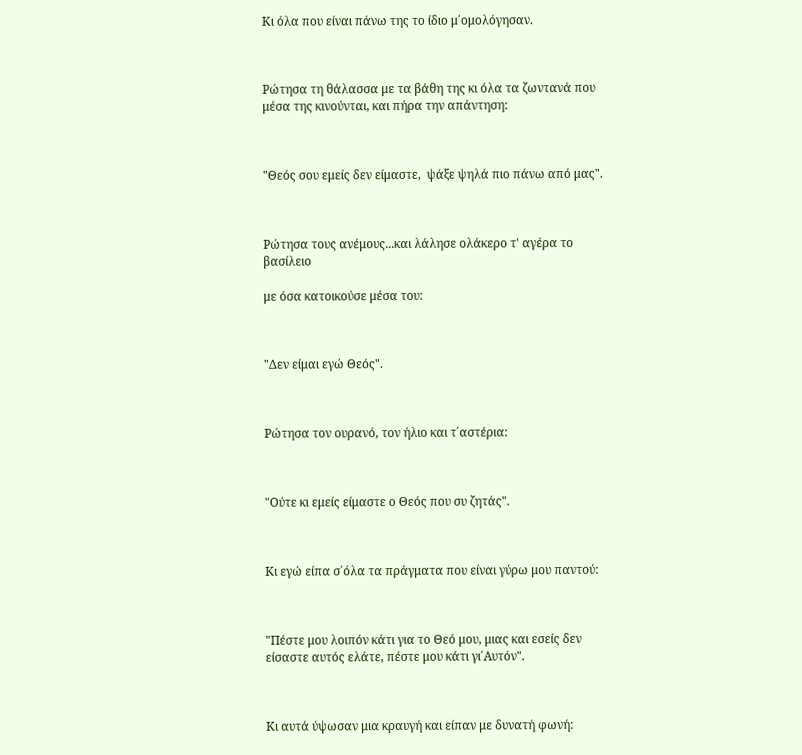Κι όλα που είναι πάνω της το ίδιο μ΄ομολόγησαν.



Ρώτησα τη θάλασσα με τα βάθη της κι όλα τα ζωντανά που μέσα της κινούνται, και πήρα την απάντηση:



"Θεός σου εμείς δεν είμαστε,  ψάξε ψηλά πιο πάνω από μας".



Ρώτησα τους ανέμους...και λάλησε ολάκερο τ' αγέρα το βασίλειο

με όσα κατοικούσε μέσα του:



"Δεν είμαι εγώ Θεός".



Ρώτησα τον ουρανό, τον ήλιο και τ΄αστέρια:



"Ούτε κι εμείς είμαστε ο Θεός που συ ζητάς".



Κι εγώ είπα σ΄όλα τα πράγματα που είναι γύρω μου παντού:



"Πέστε μου λοιπόν κάτι για το Θεό μου, μιας και εσείς δεν είσαστε αυτός ελάτε, πέστε μου κάτι γι΄Αυτόν".



Κι αυτά ύψωσαν μια κραυγή και είπαν με δυνατή φωνή: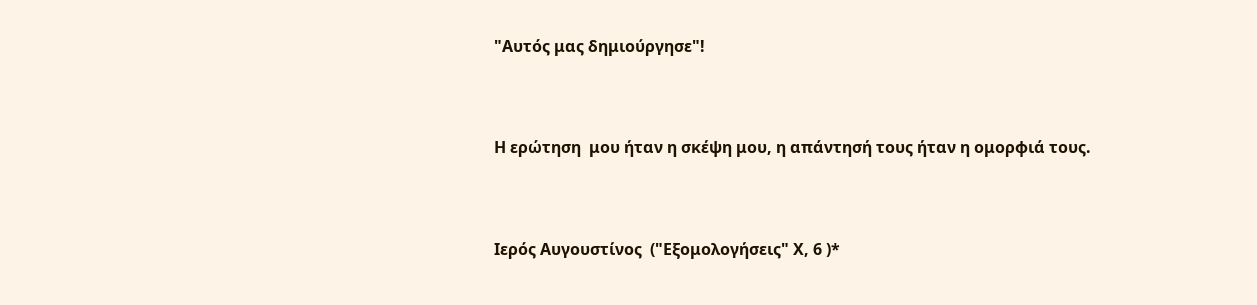"Αυτός μας δημιούργησε"!



Η ερώτηση  μου ήταν η σκέψη μου, η απάντησή τους ήταν η ομορφιά τους.



Ιερός Αυγουστίνος  ("Εξομολογήσεις" Χ, 6 )*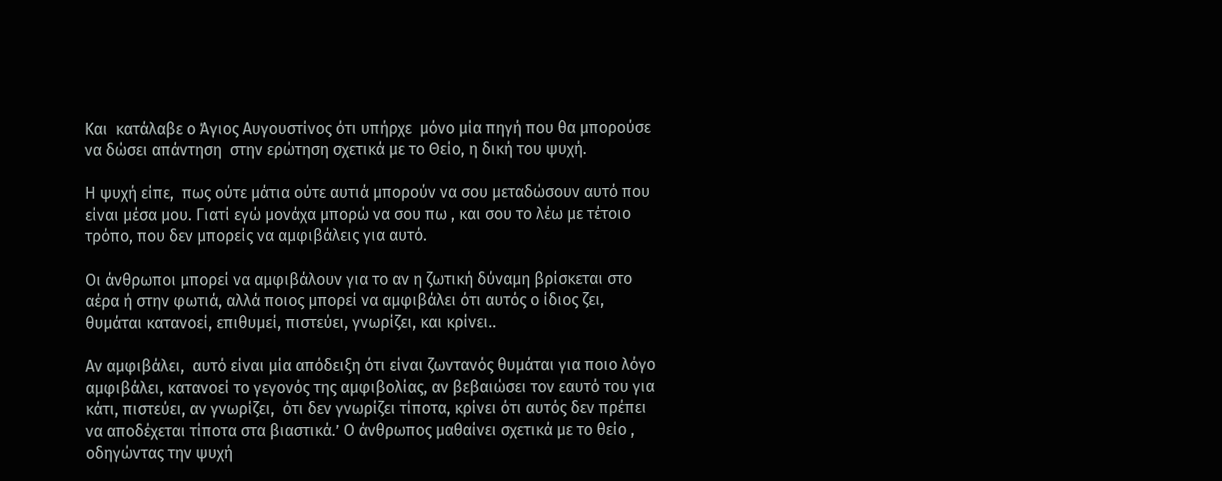Και  κατάλαβε ο Άγιος Αυγουστίνος ότι υπήρχε  μόνο μία πηγή που θα μπορούσε να δώσει απάντηση  στην ερώτηση σχετικά με το Θείο, η δική του ψυχή.

Η ψυχή είπε,  πως ούτε μάτια ούτε αυτιά μπορούν να σου μεταδώσουν αυτό που είναι μέσα μου. Γιατί εγώ μονάχα μπορώ να σου πω , και σου το λέω με τέτοιο τρόπο, που δεν μπορείς να αμφιβάλεις για αυτό.

Οι άνθρωποι μπορεί να αμφιβάλουν για το αν η ζωτική δύναμη βρίσκεται στο αέρα ή στην φωτιά, αλλά ποιος μπορεί να αμφιβάλει ότι αυτός ο ίδιος ζει, θυμάται κατανοεί, επιθυμεί, πιστεύει, γνωρίζει, και κρίνει..

Αν αμφιβάλει,  αυτό είναι μία απόδειξη ότι είναι ζωντανός θυμάται για ποιο λόγο αμφιβάλει, κατανοεί το γεγονός της αμφιβολίας, αν βεβαιώσει τον εαυτό του για κάτι, πιστεύει, αν γνωρίζει,  ότι δεν γνωρίζει τίποτα, κρίνει ότι αυτός δεν πρέπει να αποδέχεται τίποτα στα βιαστικά.’ Ο άνθρωπος μαθαίνει σχετικά με το θείο , οδηγώντας την ψυχή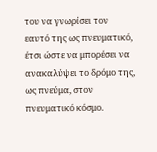του να γνωρίσει τον εαυτό της ως πνευματικό, έτσι ώστε να μπορέσει να ανακαλύψει το δρόμο της, ως πνεύμα, στον πνευματικό κόσμο.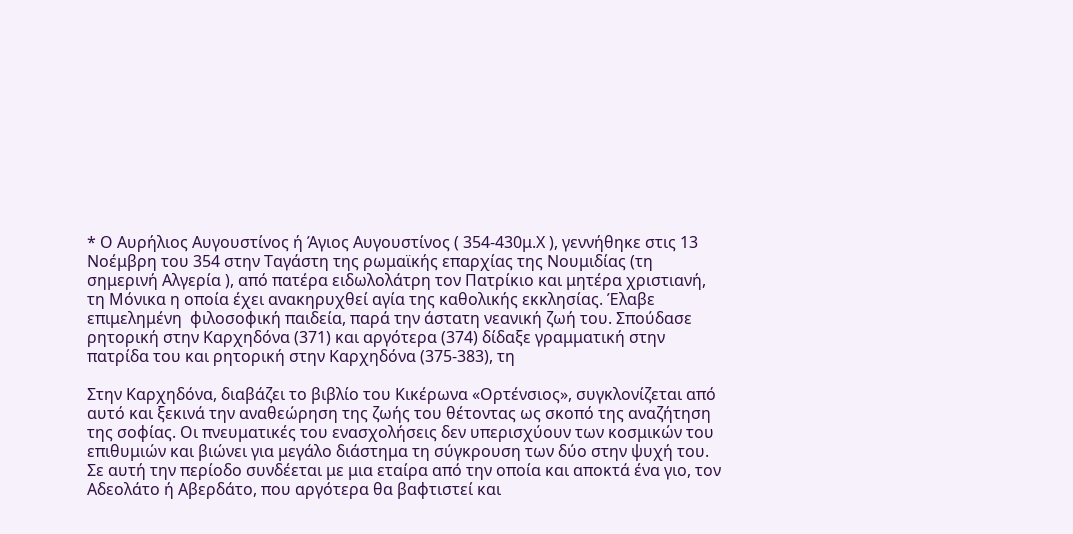* Ο Αυρήλιος Αυγουστίνος ή Άγιος Αυγουστίνος ( 354-430μ.Χ ), γεννήθηκε στις 13 Νοέμβρη του 354 στην Ταγάστη της ρωμαϊκής επαρχίας της Νουμιδίας (τη σημερινή Αλγερία ), από πατέρα ειδωλολάτρη τον Πατρίκιο και μητέρα χριστιανή, τη Μόνικα η οποία έχει ανακηρυχθεί αγία της καθολικής εκκλησίας. Έλαβε επιμελημένη  φιλοσοφική παιδεία, παρά την άστατη νεανική ζωή του. Σπούδασε ρητορική στην Καρχηδόνα (371) και αργότερα (374) δίδαξε γραμματική στην πατρίδα του και ρητορική στην Καρχηδόνα (375-383), τη

Στην Καρχηδόνα, διαβάζει το βιβλίο του Κικέρωνα «Ορτένσιος», συγκλονίζεται από αυτό και ξεκινά την αναθεώρηση της ζωής του θέτοντας ως σκοπό της αναζήτηση της σοφίας. Οι πνευματικές του ενασχολήσεις δεν υπερισχύουν των κοσμικών του επιθυμιών και βιώνει για μεγάλο διάστημα τη σύγκρουση των δύο στην ψυχή του.  Σε αυτή την περίοδο συνδέεται με μια εταίρα από την οποία και αποκτά ένα γιο, τον Αδεολάτο ή Αβερδάτο, που αργότερα θα βαφτιστεί και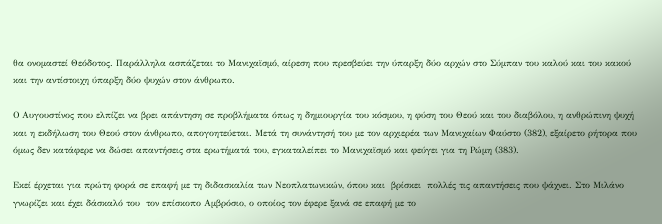θα ονομαστεί Θεόδοτος. Παράλληλα ασπάζεται το Μανιχαϊσμό, αίρεση που πρεσβεύει την ύπαρξη δύο αρχών στο Σύμπαν του καλού και του κακού και την αντίστοιχη ύπαρξη δύο ψυχών στον άνθρωπο.

Ο Αυγουστίνος που ελπίζει να βρει απάντηση σε προβλήματα όπως η δημιουργία του κόσμου, η φύση του Θεού και του διαβόλου, η ανθρώπινη ψυχή και η εκδήλωση του Θεού στον άνθρωπο, απογοητεύεται. Μετά τη συνάντησή του με τον αρχιερέα των Μανιχαίων Φαύστο (382), εξαίρετο ρήτορα που όμως δεν κατάφερε να δώσει απαντήσεις στα ερωτήματά του, εγκαταλείπει το Μανιχαϊσμό και φεύγει για τη Ρώμη (383).

Εκεί έρχεται για πρώτη φορά σε επαφή με τη διδασκαλία των Νεοπλατωνικών, όπου και  βρίσκει  πολλές τις απαντήσεις που ψάχνει. Στο Μιλάνο γνωρίζει και έχει δάσκαλό του  τον επίσκοπο Αμβρόσιο, ο οποίος τον έφερε ξανά σε επαφή με το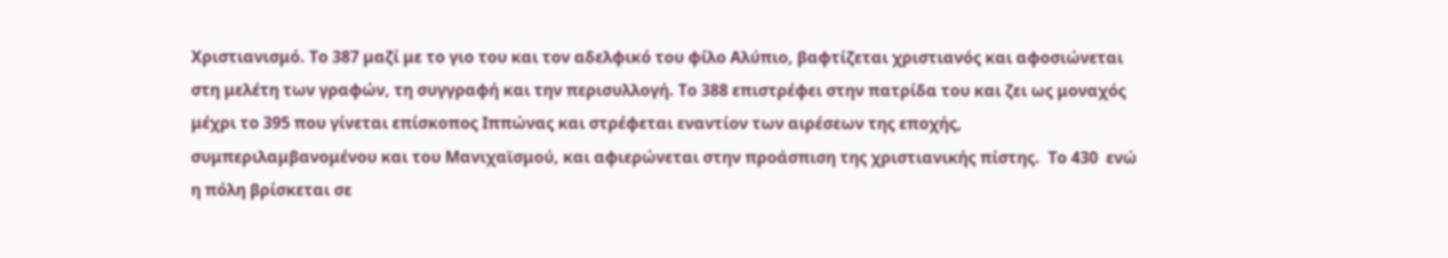Χριστιανισμό. Το 387 μαζί με το γιο του και τον αδελφικό του φίλο Αλύπιο, βαφτίζεται χριστιανός και αφοσιώνεται στη μελέτη των γραφών, τη συγγραφή και την περισυλλογή. Το 388 επιστρέφει στην πατρίδα του και ζει ως μοναχός μέχρι το 395 που γίνεται επίσκοπος Ιππώνας και στρέφεται εναντίον των αιρέσεων της εποχής, συμπεριλαμβανομένου και του Μανιχαϊσμού, και αφιερώνεται στην προάσπιση της χριστιανικής πίστης.  Το 430  ενώ η πόλη βρίσκεται σε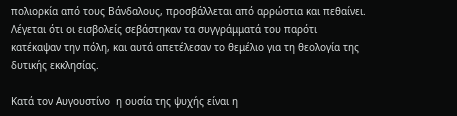πολιορκία από τους Βάνδαλους, προσβάλλεται από αρρώστια και πεθαίνει. Λέγεται ότι οι εισβολείς σεβάστηκαν τα συγγράμματά του παρότι κατέκαψαν την πόλη, και αυτά απετέλεσαν το θεμέλιο για τη θεολογία της δυτικής εκκλησίας.

Κατά τον Αυγουστίνο  η ουσία της ψυχής είναι η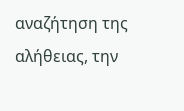αναζήτηση της αλήθειας, την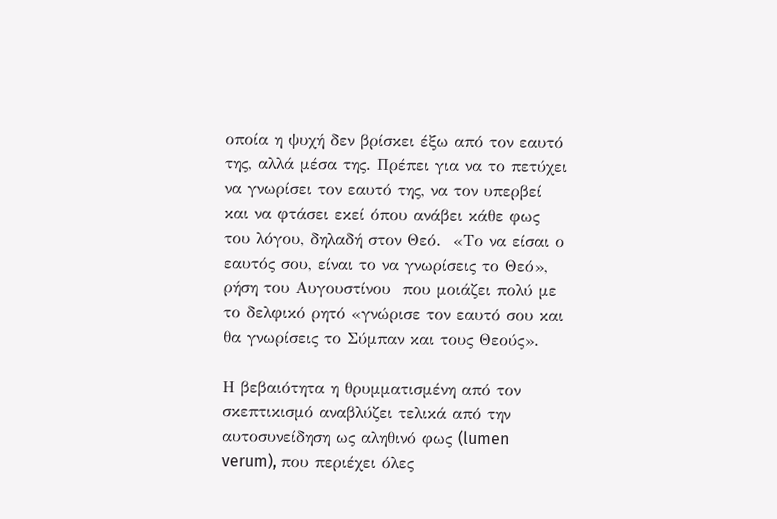οποία η ψυχή δεν βρίσκει έξω από τον εαυτό της, αλλά μέσα της. Πρέπει για να το πετύχει να γνωρίσει τον εαυτό της, να τον υπερβεί και να φτάσει εκεί όπου ανάβει κάθε φως του λόγου, δηλαδή στον Θεό.  «Το να είσαι ο εαυτός σου, είναι το να γνωρίσεις το Θεό», ρήση του Αυγουστίνου  που μοιάζει πολύ με το δελφικό ρητό «γνώρισε τον εαυτό σου και θα γνωρίσεις το Σύμπαν και τους Θεούς».

Η βεβαιότητα η θρυμματισμένη από τον σκεπτικισμό αναβλύζει τελικά από την αυτοσυνείδηση ως αληθινό φως (lumen verum), που περιέχει όλες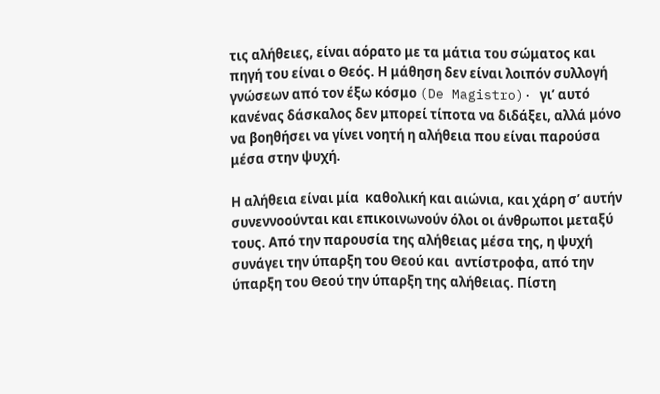τις αλήθειες, είναι αόρατο με τα μάτια του σώματος και πηγή του είναι ο Θεός. Η μάθηση δεν είναι λοιπόν συλλογή γνώσεων από τον έξω κόσμο (De Magistro)· γι’ αυτό κανένας δάσκαλος δεν μπορεί τίποτα να διδάξει, αλλά μόνο να βοηθήσει να γίνει νοητή η αλήθεια που είναι παρούσα μέσα στην ψυχή.

Η αλήθεια είναι μία  καθολική και αιώνια, και χάρη σ’ αυτήν συνεννοούνται και επικοινωνούν όλοι οι άνθρωποι μεταξύ τους. Από την παρουσία της αλήθειας μέσα της, η ψυχή συνάγει την ύπαρξη του Θεού και  αντίστροφα, από την ύπαρξη του Θεού την ύπαρξη της αλήθειας. Πίστη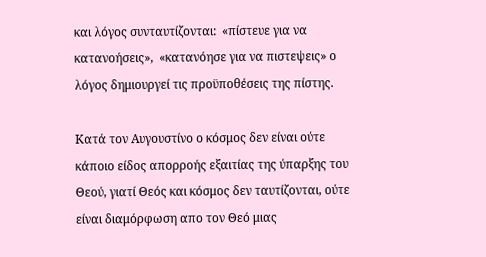και λόγος συνταυτίζονται:  «πίστευε για να κατανοήσεις»,  «κατανόησε για να πιστεψεις» ο λόγος δημιουργεί τις προϋποθέσεις της πίστης.

Κατά τον Αυγουστίνο ο κόσμος δεν είναι ούτε κάποιο είδος απορροής εξαιτίας της ύπαρξης του Θεού, γιατί Θεός και κόσμος δεν ταυτίζονται, ούτε είναι διαμόρφωση απο τον Θεό μιας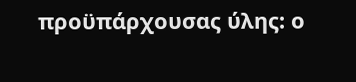προϋπάρχουσας ύλης: ο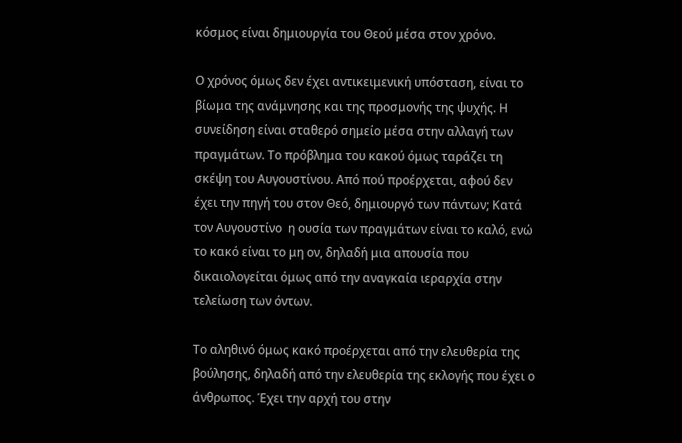κόσμος είναι δημιουργία του Θεού μέσα στον χρόνο.

Ο χρόνος όμως δεν έχει αντικειμενική υπόσταση, είναι το βίωμα της ανάμνησης και της προσμονής της ψυχής. Η συνείδηση είναι σταθερό σημείο μέσα στην αλλαγή των πραγμάτων. Το πρόβλημα του κακού όμως ταράζει τη σκέψη του Αυγουστίνου. Από πού προέρχεται, αφού δεν έχει την πηγή του στον Θεό, δημιουργό των πάντων; Κατά τον Αυγουστίνο  η ουσία των πραγμάτων είναι το καλό, ενώ το κακό είναι το μη ον, δηλαδή μια απουσία που δικαιολογείται όμως από την αναγκαία ιεραρχία στην τελείωση των όντων.

Το αληθινό όμως κακό προέρχεται από την ελευθερία της βούλησης, δηλαδή από την ελευθερία της εκλογής που έχει ο άνθρωπος. Έχει την αρχή του στην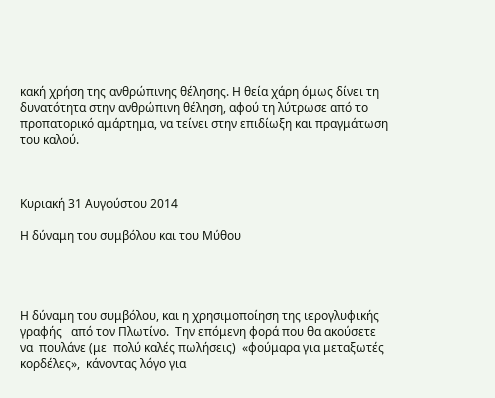κακή χρήση της ανθρώπινης θέλησης. Η θεία χάρη όμως δίνει τη δυνατότητα στην ανθρώπινη θέληση, αφού τη λύτρωσε από το προπατορικό αμάρτημα, να τείνει στην επιδίωξη και πραγμάτωση του καλού.



Κυριακή 31 Αυγούστου 2014

Η δύναμη του συμβόλου και του Μύθου




Η δύναμη του συμβόλου, και η χρησιμοποίηση της ιερογλυφικής   γραφής   από τον Πλωτίνο.  Την επόμενη φορά που θα ακούσετε   να  πουλάνε (με  πολύ καλές πωλήσεις)  «φούμαρα για μεταξωτές κορδέλες»,  κάνοντας λόγο για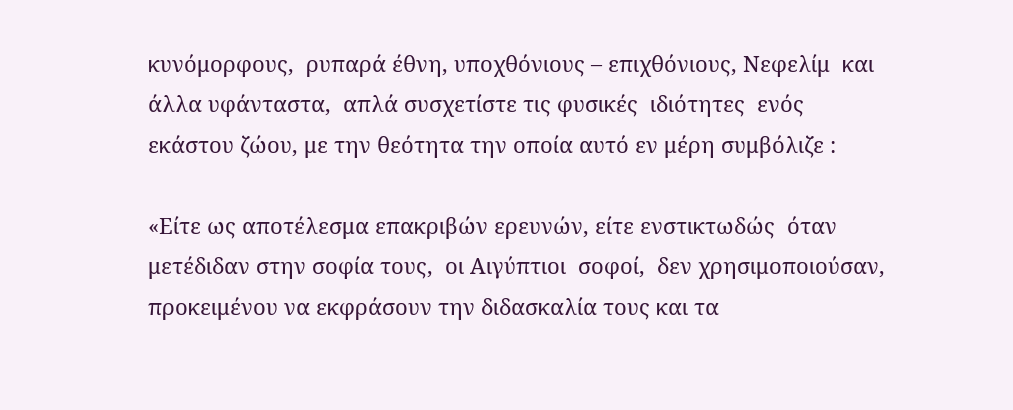κυνόμορφους,  ρυπαρά έθνη, υποχθόνιους – επιχθόνιους, Νεφελίμ  και  άλλα υφάνταστα,  απλά συσχετίστε τις φυσικές  ιδιότητες  ενός  εκάστου ζώου, με την θεότητα την οποία αυτό εν μέρη συμβόλιζε :

«Είτε ως αποτέλεσμα επακριβών ερευνών, είτε ενστικτωδώς  όταν μετέδιδαν στην σοφία τους,  οι Αιγύπτιοι  σοφοί,  δεν χρησιμοποιούσαν, προκειμένου να εκφράσουν την διδασκαλία τους και τα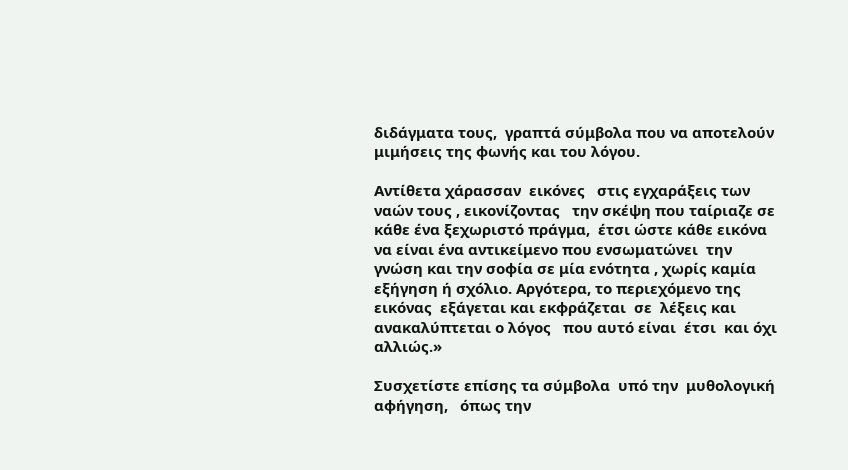διδάγματα τους,  γραπτά σύμβολα που να αποτελούν μιμήσεις της φωνής και του λόγου.

Αντίθετα χάρασσαν  εικόνες   στις εγχαράξεις των ναών τους , εικονίζοντας   την σκέψη που ταίριαζε σε κάθε ένα ξεχωριστό πράγμα,  έτσι ώστε κάθε εικόνα να είναι ένα αντικείμενο που ενσωματώνει  την  γνώση και την σοφία σε μία ενότητα , χωρίς καμία εξήγηση ή σχόλιο. Αργότερα, το περιεχόμενο της εικόνας  εξάγεται και εκφράζεται  σε  λέξεις και  ανακαλύπτεται ο λόγος   που αυτό είναι  έτσι  και όχι  αλλιώς.»

Συσχετίστε επίσης τα σύμβολα  υπό την  μυθολογική αφήγηση,   όπως την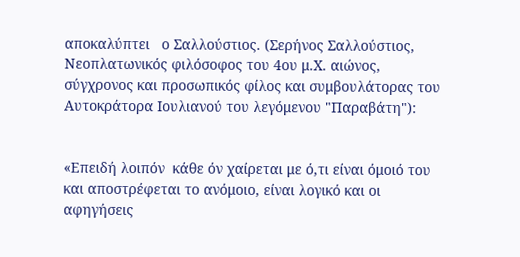αποκαλύπτει   ο Σαλλούστιος. (Σερήνος Σαλλούστιος, Νεοπλατωνικός φιλόσοφος του 4ου μ.Χ. αιώνος, σύγχρονος και προσωπικός φίλος και συμβουλάτορας του Αυτοκράτορα Ιουλιανού του λεγόμενου "Παραβάτη"):


«Επειδή λοιπόν  κάθε όν χαίρεται με ό,τι είναι όμοιό του και αποστρέφεται το ανόμοιο, είναι λογικό και οι αφηγήσεις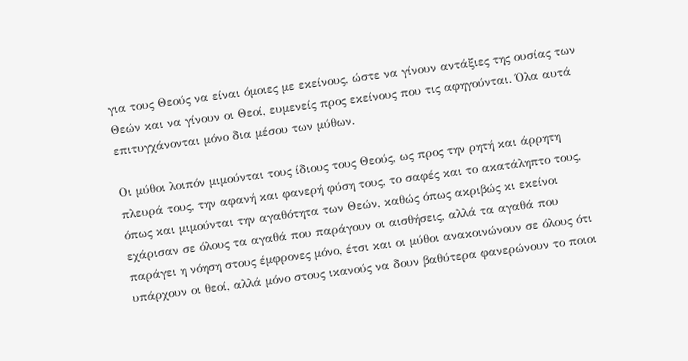για τους Θεούς να είναι όμοιες με εκείνους, ώστε να γίνουν αντάξιες της ουσίας των Θεών και να γίνουν οι Θεοί, ευμενείς προς εκείνους που τις αφηγούνται. Όλα αυτά επιτυγχάνονται μόνο δια μέσου των μύθων.

Οι μύθοι λοιπόν μιμούνται τους ίδιους τους Θεούς, ως προς την ρητή και άρρητη πλευρά τους, την αφανή και φανερή φύση τους, το σαφές και το ακατάληπτο τους, όπως και μιμούνται την αγαθότητα των Θεών, καθώς όπως ακριβώς κι εκείνοι εχάρισαν σε όλους τα αγαθά που παράγουν οι αισθήσεις, αλλά τα αγαθά που παράγει η νόηση στους έμφρονες μόνο, έτσι και οι μύθοι ανακοινώνουν σε όλους ότι υπάρχουν οι θεοί, αλλά μόνο στους ικανούς να δουν βαθύτερα φανερώνουν το ποιοι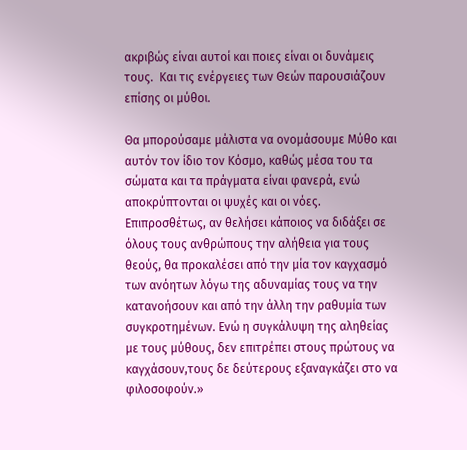ακριβώς είναι αυτοί και ποιες είναι οι δυνάμεις τους.  Και τις ενέργειες των Θεών παρουσιάζουν επίσης οι μύθοι.

Θα μπορούσαμε μάλιστα να ονομάσουμε Μύθο και αυτόν τον ίδιο τον Κόσμο, καθώς μέσα του τα σώματα και τα πράγματα είναι φανερά, ενώ αποκρύπτονται οι ψυχές και οι νόες. Επιπροσθέτως, αν θελήσει κάποιος να διδάξει σε όλους τους ανθρώπους την αλήθεια για τους θεούς, θα προκαλέσει από την μία τον καγχασμό των ανόητων λόγω της αδυναμίας τους να την κατανοήσουν και από την άλλη την ραθυμία των συγκροτημένων. Ενώ η συγκάλυψη της αληθείας με τους μύθους, δεν επιτρέπει στους πρώτους να καγχάσουν,τους δε δεύτερους εξαναγκάζει στο να φιλοσοφούν.»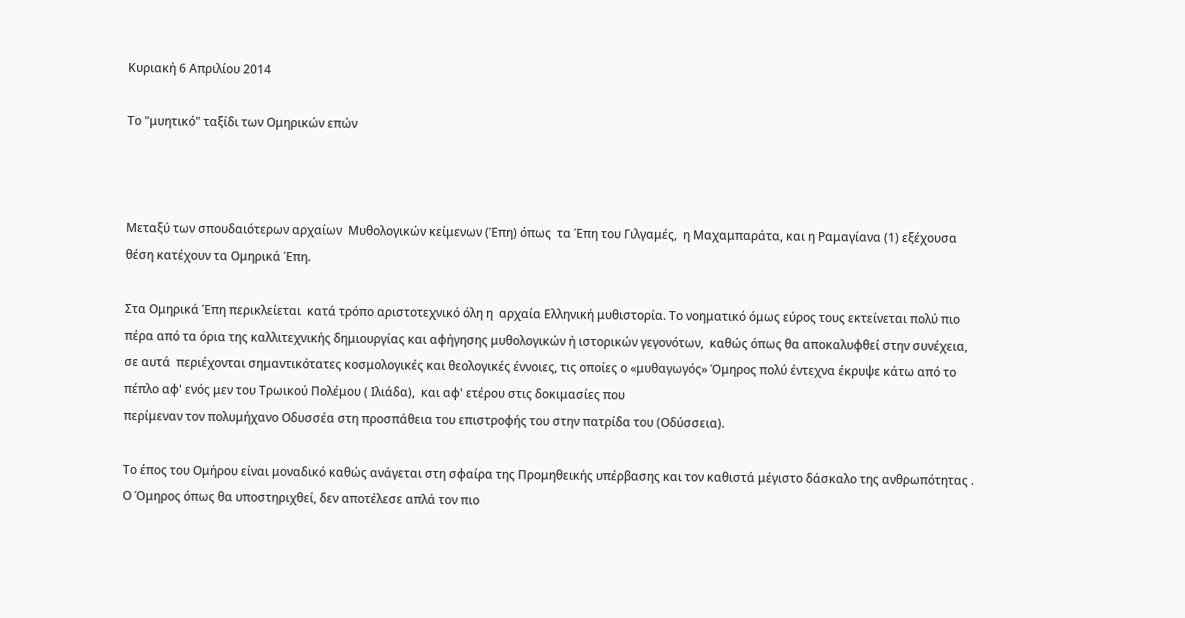Κυριακή 6 Απριλίου 2014

Το "μυητικό" ταξίδι των Ομηρικών επών



Μεταξύ των σπουδαιότερων αρχαίων  Μυθολογικών κείμενων (Έπη) όπως  τα Έπη του Γιλγαμές,  η Μαχαμπαράτα, και η Ραμαγίανα (1) εξέχουσα θέση κατέχουν τα Ομηρικά Έπη.

Στα Ομηρικά Έπη περικλείεται  κατά τρόπο αριστοτεχνικό όλη η  αρχαία Ελληνική μυθιστορία. Το νοηματικό όμως εύρος τους εκτείνεται πολύ πιο πέρα από τα όρια της καλλιτεχνικής δημιουργίας και αφήγησης μυθολογικών ή ιστορικών γεγονότων,  καθώς όπως θα αποκαλυφθεί στην συνέχεια, σε αυτά  περιέχονται σημαντικότατες κοσμολογικές και θεολογικές έννοιες, τις οποίες ο «μυθαγωγός» Όμηρος πολύ έντεχνα έκρυψε κάτω από το πέπλο αφ' ενός μεν του Τρωικού Πολέμου ( Ιλιάδα),  και αφ' ετέρου στις δοκιμασίες που
περίμεναν τον πολυμήχανο Οδυσσέα στη προσπάθεια του επιστροφής του στην πατρίδα του (Οδύσσεια).

Το έπος του Ομήρου είναι μοναδικό καθώς ανάγεται στη σφαίρα της Προμηθεικής υπέρβασης και τον καθιστά μέγιστο δάσκαλο της ανθρωπότητας . Ο Όμηρος όπως θα υποστηριχθεί, δεν αποτέλεσε απλά τον πιο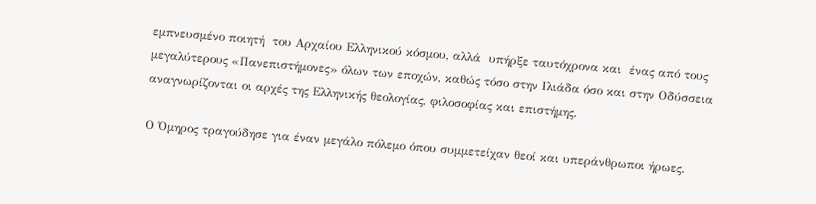εμπνευσμένο ποιητή  του Αρχαίου Ελληνικού κόσμου, αλλά  υπήρξε ταυτόχρονα και  ένας από τους μεγαλύτερους «Πανεπιστήμονες» όλων των εποχών, καθώς τόσο στην Ιλιάδα όσο και στην Οδύσσεια αναγνωρίζονται οι αρχές της Ελληνικής θεολογίας, φιλοσοφίας και επιστήμης.

Ο Όμηρος τραγούδησε για έναν μεγάλο πόλεμο όπου συμμετείχαν θεοί και υπεράνθρωποι ήρωες.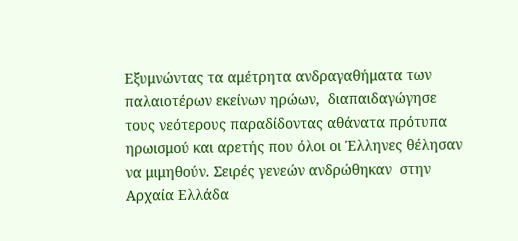Εξυμνώντας τα αμέτρητα ανδραγαθήματα των παλαιοτέρων εκείνων ηρώων,  διαπαιδαγώγησε τους νεότερους παραδίδοντας αθάνατα πρότυπα ηρωισμού και αρετής που όλοι οι Έλληνες θέλησαν να μιμηθούν. Σειρές γενεών ανδρώθηκαν  στην Αρχαία Ελλάδα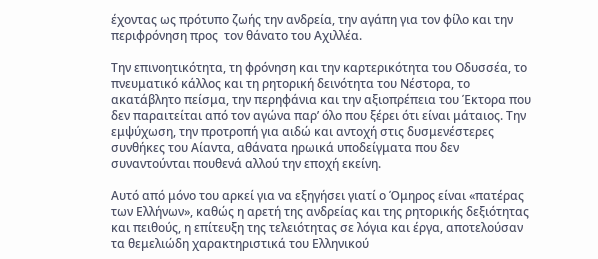έχοντας ως πρότυπο ζωής την ανδρεία, την αγάπη για τον φίλο και την περιφρόνηση προς  τον θάνατο του Αχιλλέα.

Την επινοητικότητα, τη φρόνηση και την καρτερικότητα του Οδυσσέα, το πνευματικό κάλλος και τη ρητορική δεινότητα του Νέστορα, το ακατάβλητο πείσμα, την περηφάνια και την αξιοπρέπεια του Έκτορα που δεν παραιτείται από τον αγώνα παρ’ όλο που ξέρει ότι είναι μάταιος. Την εμψύχωση, την προτροπή για αιδώ και αντοχή στις δυσμενέστερες συνθήκες του Αίαντα, αθάνατα ηρωικά υποδείγματα που δεν συναντούνται πουθενά αλλού την εποχή εκείνη.

Αυτό από μόνο του αρκεί για να εξηγήσει γιατί ο Όμηρος είναι «πατέρας των Ελλήνων», καθώς η αρετή της ανδρείας και της ρητορικής δεξιότητας και πειθούς, η επίτευξη της τελειότητας σε λόγια και έργα, αποτελούσαν τα θεμελιώδη χαρακτηριστικά του Ελληνικού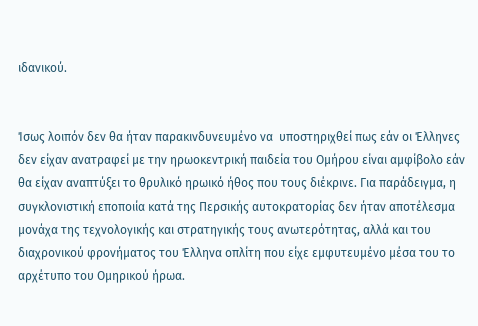ιδανικού.


Ίσως λοιπόν δεν θα ήταν παρακινδυνευμένο να  υποστηριχθεί πως εάν οι Έλληνες δεν είχαν ανατραφεί με την ηρωοκεντρική παιδεία του Ομήρου είναι αμφίβολο εάν θα είχαν αναπτύξει το θρυλικό ηρωικό ήθος που τους διέκρινε. Για παράδειγμα, η συγκλονιστική εποποιία κατά της Περσικής αυτοκρατορίας δεν ήταν αποτέλεσμα μονάχα της τεχνολογικής και στρατηγικής τους ανωτερότητας, αλλά και του διαχρονικού φρονήματος του Έλληνα οπλίτη που είχε εμφυτευμένο μέσα του το αρχέτυπο του Ομηρικού ήρωα.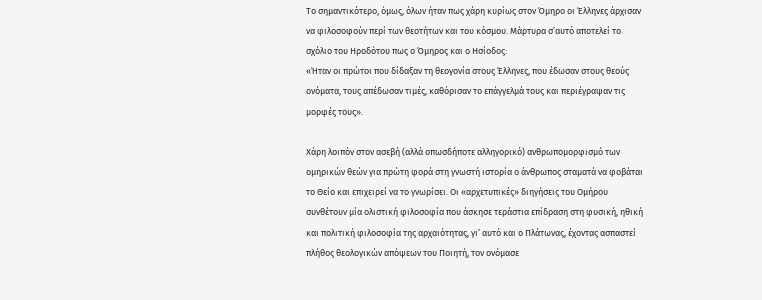Το σημαντικότερο, όμως, όλων ήταν πως χάρη κυρίως στον Όμηρο οι Έλληνες άρχισαν να φιλοσοφούν περί των θεοτήτων και του κόσμου. Μάρτυρα σ’αυτό αποτελεί το σχόλιο του Ηροδότου πως ο Όμηρος και ο Ησίοδος:
«Ήταν οι πρώτοι που δίδαξαν τη θεογονία στους Έλληνες, που έδωσαν στους θεούς ονόματα, τους απέδωσαν τιμές, καθόρισαν το επάγγελμά τους και περιέγραψαν τις μορφές τους».

Χάρη λοιπόν στον ασεβή (αλλά οπωσδήποτε αλληγορικό) ανθρωπομορφισμό των ομηρικών θεών για πρώτη φορά στη γνωστή ιστορία ο άνθρωπος σταματά να φοβάται το Θείο και επιχειρεί να το γνωρίσει. Οι «αρχετυπικές» διηγήσεις του Ομήρου συνθέτουν μία ολιστική φιλοσοφία που άσκησε τεράστια επίδραση στη φυσική, ηθική και πολιτική φιλοσοφία της αρχαιότητας, γι’ αυτό και ο Πλάτωνας, έχοντας ασπαστεί πλήθος θεολογικών απόψεων του Ποιητή, τον ονόμασε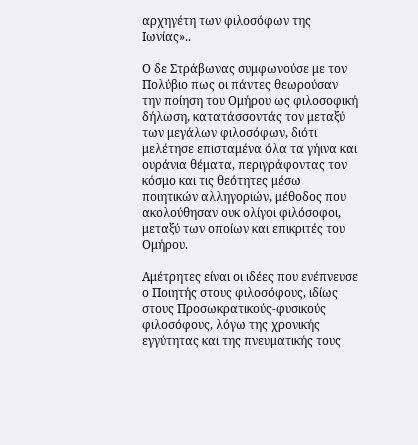αρχηγέτη των φιλοσόφων της Ιωνίας»..

Ο δε Στράβωνας συμφωνούσε με τον Πολύβιο πως οι πάντες θεωρούσαν την ποίηση του Ομήρου ως φιλοσοφική δήλωση, κατατάσσοντάς τον μεταξύ των μεγάλων φιλοσόφων, διότι μελέτησε επισταμένα όλα τα γήινα και ουράνια θέματα, περιγράφοντας τον κόσμο και τις θεότητες μέσω ποιητικών αλληγοριών, μέθοδος που ακολούθησαν ουκ ολίγοι φιλόσοφοι, μεταξύ των οποίων και επικριτές του Ομήρου.

Αμέτρητες είναι οι ιδέες που ενέπνευσε ο Ποιητής στους φιλοσόφους, ιδίως στους Προσωκρατικούς-φυσικούς φιλοσόφους, λόγω της χρονικής εγγύτητας και της πνευματικής τους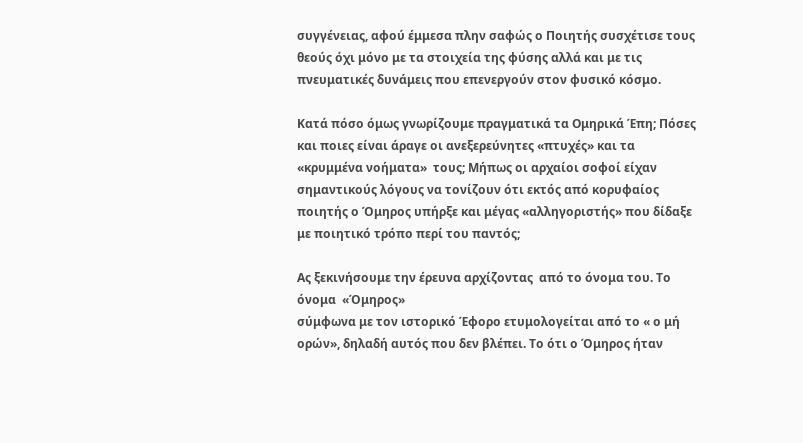συγγένειας, αφού έμμεσα πλην σαφώς ο Ποιητής συσχέτισε τους θεούς όχι μόνο με τα στοιχεία της φύσης αλλά και με τις πνευματικές δυνάμεις που επενεργούν στον φυσικό κόσμο.

Κατά πόσο όμως γνωρίζουμε πραγματικά τα Ομηρικά Έπη; Πόσες και ποιες είναι άραγε οι ανεξερεύνητες «πτυχές» και τα «κρυμμένα νοήματα»  τους; Μήπως οι αρχαίοι σοφοί είχαν σημαντικούς λόγους να τονίζουν ότι εκτός από κορυφαίος ποιητής ο Όμηρος υπήρξε και μέγας «αλληγοριστής» που δίδαξε με ποιητικό τρόπο περί του παντός;

Ας ξεκινήσουμε την έρευνα αρχίζοντας  από το όνομα του. Το όνομα  «Όμηρος»
σύμφωνα με τον ιστορικό Έφορο ετυμολογείται από το « ο μή ορών», δηλαδή αυτός που δεν βλέπει. Το ότι ο Όμηρος ήταν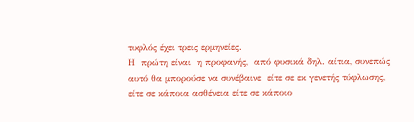τυφλός έχει τρεις ερμηνείες.
Η  πρώτη είναι  η προφανής,  από φυσικά δηλ. αίτια, συνεπώς αυτό θα μπορούσε να συνέβαινε  είτε σε εκ γενετής τύφλωσης,  είτε σε κάποια ασθένεια είτε σε κάποιο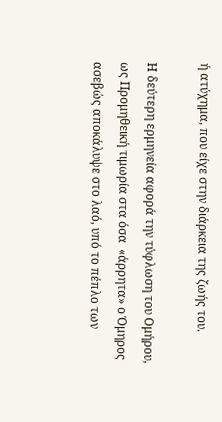ή ατύχημα, που είχε στην διάρκεια της ζωής του.

Η δεύτερη ερμηνεία αφορά την τύφλωση του Ομήρου, ως Προμηθεική τιμωρία στα όσα  «άρρητα» ο Όμηρος ασεβώς αποκάλυψε στο λαό, υπό το πέπλο των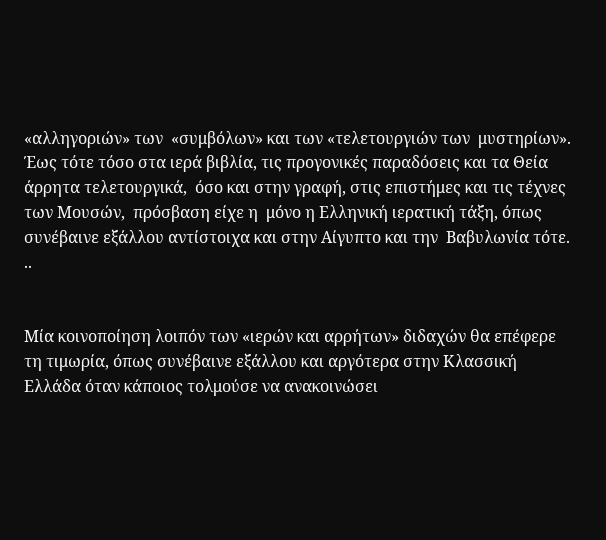«αλληγοριών» των  «συμβόλων» και των «τελετουργιών των  μυστηρίων».
Έως τότε τόσο στα ιερά βιβλία, τις προγονικές παραδόσεις και τα Θεία άρρητα τελετουργικά,  όσο και στην γραφή, στις επιστήμες και τις τέχνες των Μουσών,  πρόσβαση είχε η  μόνο η Ελληνική ιερατική τάξη, όπως συνέβαινε εξάλλου αντίστοιχα και στην Αίγυπτο και την  Βαβυλωνία τότε.
..


Μία κοινοποίηση λοιπόν των «ιερών και αρρήτων» διδαχών θα επέφερε τη τιμωρία, όπως συνέβαινε εξάλλου και αργότερα στην Κλασσική Ελλάδα όταν κάποιος τολμούσε να ανακοινώσει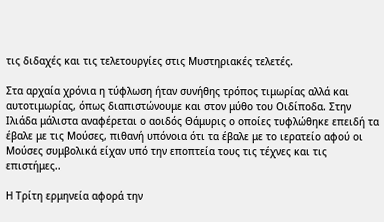τις διδαχές και τις τελετουργίες στις Μυστηριακές τελετές.

Στα αρχαία χρόνια η τύφλωση ήταν συνήθης τρόπος τιμωρίας αλλά και αυτοτιμωρίας, όπως διαπιστώνουμε και στον μύθο του Οιδίποδα. Στην Ιλιάδα μάλιστα αναφέρεται ο αοιδός Θάμυρις ο οποίες τυφλώθηκε επειδή τα έβαλε με τις Μούσες, πιθανή υπόνοια ότι τα έβαλε με το ιερατείο αφού οι Μούσες συμβολικά είχαν υπό την εποπτεία τους τις τέχνες και τις επιστήμες..

Η Τρίτη ερμηνεία αφορά την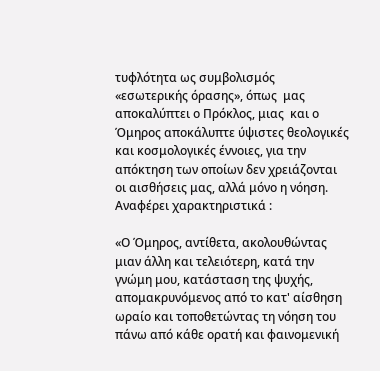τυφλότητα ως συμβολισμός «εσωτερικής όρασης», όπως  μας αποκαλύπτει ο Πρόκλος, μιας  και ο Όμηρος αποκάλυπτε ύψιστες θεολογικές και κοσμολογικές έννοιες, για την απόκτηση των οποίων δεν χρειάζονται οι αισθήσεις μας, αλλά μόνο η νόηση. Αναφέρει χαρακτηριστικά :

«Ο Όμηρος, αντίθετα, ακολουθώντας μιαν άλλη και τελειότερη, κατά την γνώμη μου, κατάσταση της ψυχής, απομακρυνόμενος από το κατ' αίσθηση ωραίο και τοποθετώντας τη νόηση του πάνω από κάθε ορατή και φαινομενική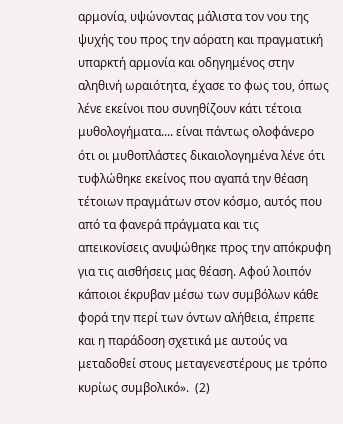αρμονία, υψώνοντας μάλιστα τον νου της ψυχής του προς την αόρατη και πραγματική υπαρκτή αρμονία και οδηγημένος στην αληθινή ωραιότητα, έχασε το φως του, όπως λένε εκείνοι που συνηθίζουν κάτι τέτοια μυθολογήματα.... είναι πάντως ολοφάνερο ότι οι μυθοπλάστες δικαιολογημένα λένε ότι τυφλώθηκε εκείνος που αγαπά την θέαση τέτοιων πραγμάτων στον κόσμο, αυτός που από τα φανερά πράγματα και τις απεικονίσεις ανυψώθηκε προς την απόκρυφη για τις αισθήσεις μας θέαση. Αφού λοιπόν κάποιοι έκρυβαν μέσω των συμβόλων κάθε φορά την περί των όντων αλήθεια, έπρεπε και η παράδοση σχετικά με αυτούς να μεταδοθεί στους μεταγενεστέρους με τρόπο κυρίως συμβολικό».  (2)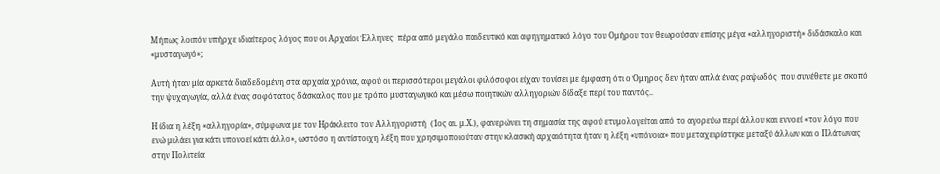Μήπως λοιπόν υπήρχε ιδιαίτερος λόγος που οι Αρχαίοι Έλληνες  πέρα από μεγάλο παιδευτικό και αφηγηματικό λόγο του Ομήρου τον θεωρούσαν επίσης μέγα «αλληγοριστή» διδάσκαλο και «μυσταγωγό»;

Αυτή ήταν μία αρκετά διαδεδομένη στα αρχαία χρόνια, αφού οι περισσότεροι μεγάλοι φιλόσοφοι είχαν τονίσει με έμφαση ότι ο Όμηρος δεν ήταν απλά ένας ραψωδός  που συνέθετε με σκοπό την ψυχαγωγία, αλλά ένας σοφότατος δάσκαλος που με τρόπο μυσταγωγικό και μέσω ποιητικών αλληγοριών δίδαξε περί του παντός..

Η ίδια η λέξη «αλληγορία», σύμφωνα με τον Ηράκλειτο τον Αλληγοριστή  (1ος αι. μ.Χ.), φανερώνει τη σημασία της αφού ετυμολογείται από το αγορεύω περί άλλου και εννοεί «τον λόγο που ενώ μιλάει για κάτι υπονοεί κάτι άλλο», ωστόσο η αντίστοιχη λέξη που χρησιμοποιούταν στην κλασική αρχαιότητα ήταν η λέξη «υπόνοια» που μεταχειρίστηκε μεταξύ άλλων και ο Πλάτωνας στην Πολιτεία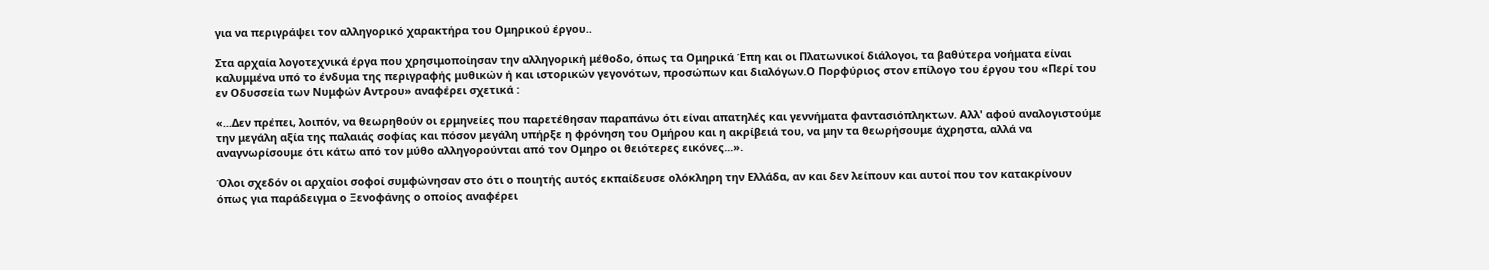για να περιγράψει τον αλληγορικό χαρακτήρα του Ομηρικού έργου..

Στα αρχαία λογοτεχνικά έργα που χρησιμοποίησαν την αλληγορική μέθοδο, όπως τα Ομηρικά Έπη και οι Πλατωνικοί διάλογοι, τα βαθύτερα νοήματα είναι καλυμμένα υπό το ένδυμα της περιγραφής μυθικών ή και ιστορικών γεγονότων, προσώπων και διαλόγων.Ο Πορφύριος στον επίλογο του έργου του «Περί του εν Οδυσσεία των Νυμφών Αντρου» αναφέρει σχετικά :

«...Δεν πρέπει, λοιπόν, να θεωρηθούν οι ερμηνείες που παρετέθησαν παραπάνω ότι είναι απατηλές και γεννήματα φαντασιόπληκτων. Αλλ' αφού αναλογιστούμε την μεγάλη αξία της παλαιάς σοφίας και πόσον μεγάλη υπήρξε η φρόνηση του Ομήρου και η ακρίβειά του, να μην τα θεωρήσουμε άχρηστα, αλλά να αναγνωρίσουμε ότι κάτω από τον μύθο αλληγορούνται από τον Ομηρο οι θειότερες εικόνες...».

Όλοι σχεδόν οι αρχαίοι σοφοί συμφώνησαν στο ότι ο ποιητής αυτός εκπαίδευσε ολόκληρη την Ελλάδα, αν και δεν λείπουν και αυτοί που τον κατακρίνουν όπως για παράδειγμα ο Ξενοφάνης ο οποίος αναφέρει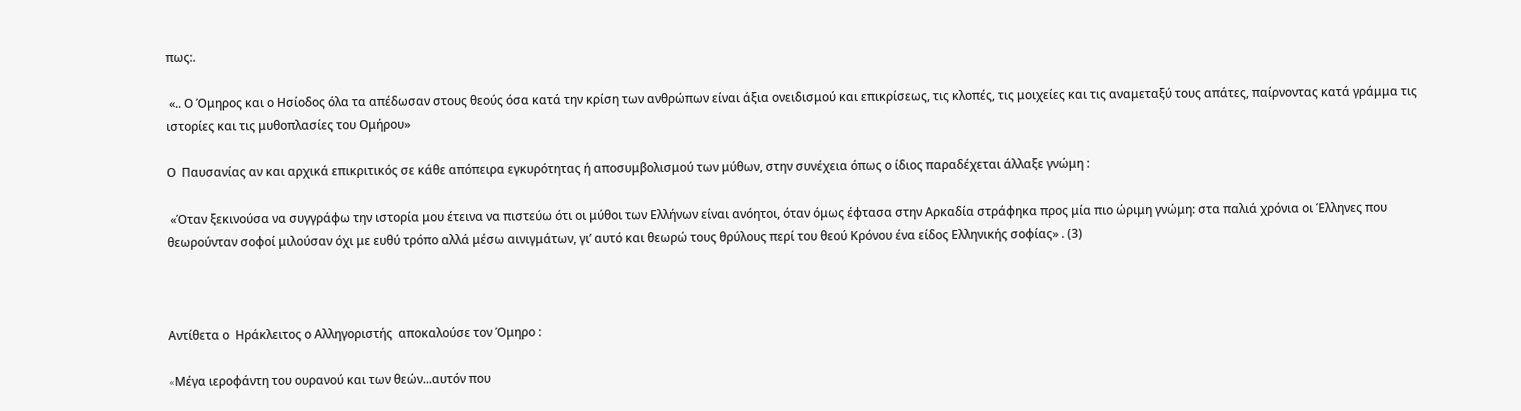πως:.

 «.. Ο Όμηρος και ο Ησίοδος όλα τα απέδωσαν στους θεούς όσα κατά την κρίση των ανθρώπων είναι άξια ονειδισμού και επικρίσεως, τις κλοπές, τις μοιχείες και τις αναμεταξύ τους απάτες, παίρνοντας κατά γράμμα τις ιστορίες και τις μυθοπλασίες του Ομήρου»

Ο  Παυσανίας αν και αρχικά επικριτικός σε κάθε απόπειρα εγκυρότητας ή αποσυμβολισμού των μύθων, στην συνέχεια όπως ο ίδιος παραδέχεται άλλαξε γνώμη :

 «Όταν ξεκινούσα να συγγράφω την ιστορία μου έτεινα να πιστεύω ότι οι μύθοι των Ελλήνων είναι ανόητοι, όταν όμως έφτασα στην Αρκαδία στράφηκα προς μία πιο ώριμη γνώμη: στα παλιά χρόνια οι Έλληνες που θεωρούνταν σοφοί μιλούσαν όχι με ευθύ τρόπο αλλά μέσω αινιγμάτων, γι’ αυτό και θεωρώ τους θρύλους περί του θεού Κρόνου ένα είδος Ελληνικής σοφίας» . (3)



Αντίθετα ο  Ηράκλειτος ο Αλληγοριστής  αποκαλούσε τον Όμηρο :

«Mέγα ιεροφάντη του ουρανού και των θεών...αυτόν που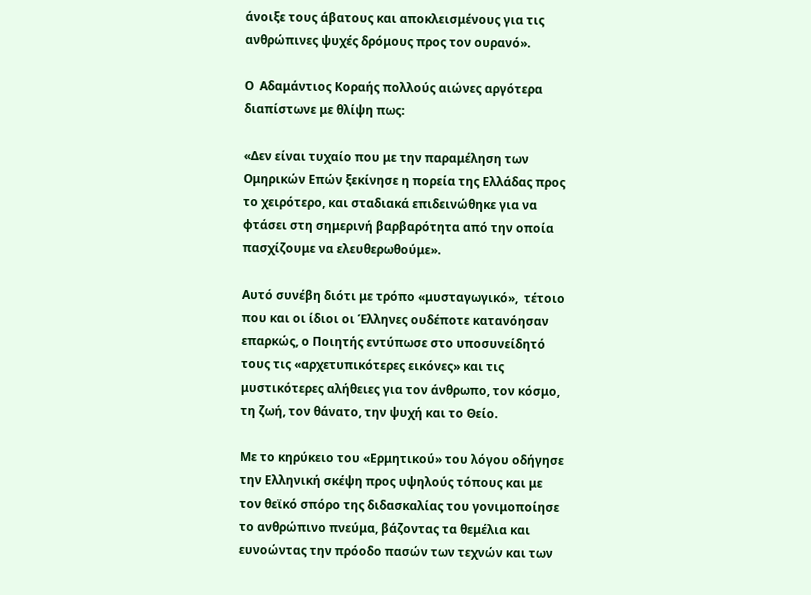άνοιξε τους άβατους και αποκλεισμένους για τις ανθρώπινες ψυχές δρόμους προς τον ουρανό».

Ο  Αδαμάντιος Κοραής πολλούς αιώνες αργότερα διαπίστωνε με θλίψη πως:

«Δεν είναι τυχαίο που με την παραμέληση των Ομηρικών Επών ξεκίνησε η πορεία της Ελλάδας προς το χειρότερο, και σταδιακά επιδεινώθηκε για να φτάσει στη σημερινή βαρβαρότητα από την οποία πασχίζουμε να ελευθερωθούμε».

Αυτό συνέβη διότι με τρόπο «μυσταγωγικό»,  τέτοιο που και οι ίδιοι οι Έλληνες ουδέποτε κατανόησαν επαρκώς, ο Ποιητής εντύπωσε στο υποσυνείδητό τους τις «αρχετυπικότερες εικόνες» και τις μυστικότερες αλήθειες για τον άνθρωπο, τον κόσμο, τη ζωή, τον θάνατο, την ψυχή και το Θείο.

Με το κηρύκειο του «Ερμητικού» του λόγου οδήγησε την Ελληνική σκέψη προς υψηλούς τόπους και με τον θεϊκό σπόρο της διδασκαλίας του γονιμοποίησε το ανθρώπινο πνεύμα, βάζοντας τα θεμέλια και ευνοώντας την πρόοδο πασών των τεχνών και των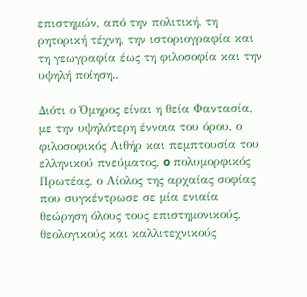επιστημών, από την πολιτική, τη ρητορική τέχνη, την ιστοριογραφία και τη γεωγραφία έως τη φιλοσοφία και την υψηλή ποίηση..

Διότι ο Όμηρος είναι η θεία Φαντασία, με την υψηλότερη έννοια του όρου, ο φιλοσοφικός Αιθήρ και πεμπτουσία του ελληνικού πνεύματος, o πολυμορφικός Πρωτέας, ο Αίολος της αρχαίας σοφίας που συγκέντρωσε σε μία ενιαία θεώρηση όλους τους επιστημονικούς, θεολογικούς και καλλιτεχνικούς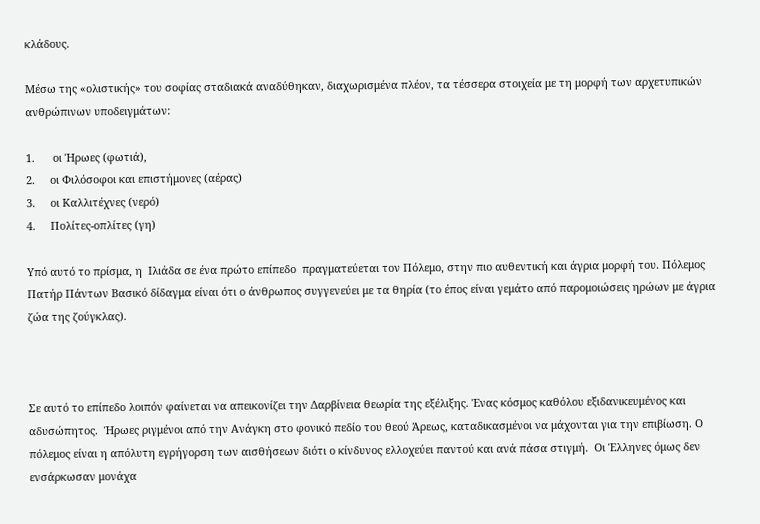κλάδους.

Μέσω της «ολιστικής» του σοφίας σταδιακά αναδύθηκαν, διαχωρισμένα πλέον, τα τέσσερα στοιχεία με τη μορφή των αρχετυπικών ανθρώπινων υποδειγμάτων:

1.      οι Ήρωες (φωτιά),
2.     οι Φιλόσοφοι και επιστήμονες (αέρας)
3.     οι Καλλιτέχνες (νερό)
4.     Πολίτες-οπλίτες (γη)

Υπό αυτό το πρίσμα, η  Ιλιάδα σε ένα πρώτο επίπεδο  πραγματεύεται τον Πόλεμο, στην πιο αυθεντική και άγρια μορφή του. Πόλεμος Πατήρ Πάντων Βασικό δίδαγμα είναι ότι ο άνθρωπος συγγενεύει με τα θηρία (το έπος είναι γεμάτο από παρομοιώσεις ηρώων με άγρια ζώα της ζούγκλας).



Σε αυτό το επίπεδο λοιπόν φαίνεται να απεικονίζει την Δαρβίνεια θεωρία της εξέλιξης. Ένας κόσμος καθόλου εξιδανικευμένος και αδυσώπητος.  Ήρωες ριγμένοι από την Ανάγκη στο φονικό πεδίο του θεού Άρεως, καταδικασμένοι να μάχονται για την επιβίωση. Ο πόλεμος είναι η απόλυτη εγρήγορση των αισθήσεων διότι ο κίνδυνος ελλοχεύει παντού και ανά πάσα στιγμή.  Οι Έλληνες όμως δεν ενσάρκωσαν μονάχα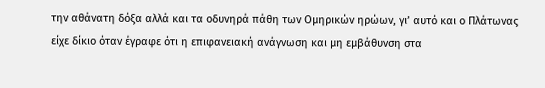την αθάνατη δόξα αλλά και τα οδυνηρά πάθη των Ομηρικών ηρώων, γι’ αυτό και ο Πλάτωνας είχε δίκιο όταν έγραφε ότι η επιφανειακή ανάγνωση και μη εμβάθυνση στα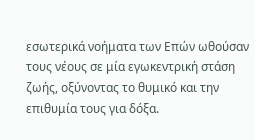εσωτερικά νοήματα των Επών ωθούσαν τους νέους σε μία εγωκεντρική στάση ζωής, οξύνοντας το θυμικό και την επιθυμία τους για δόξα.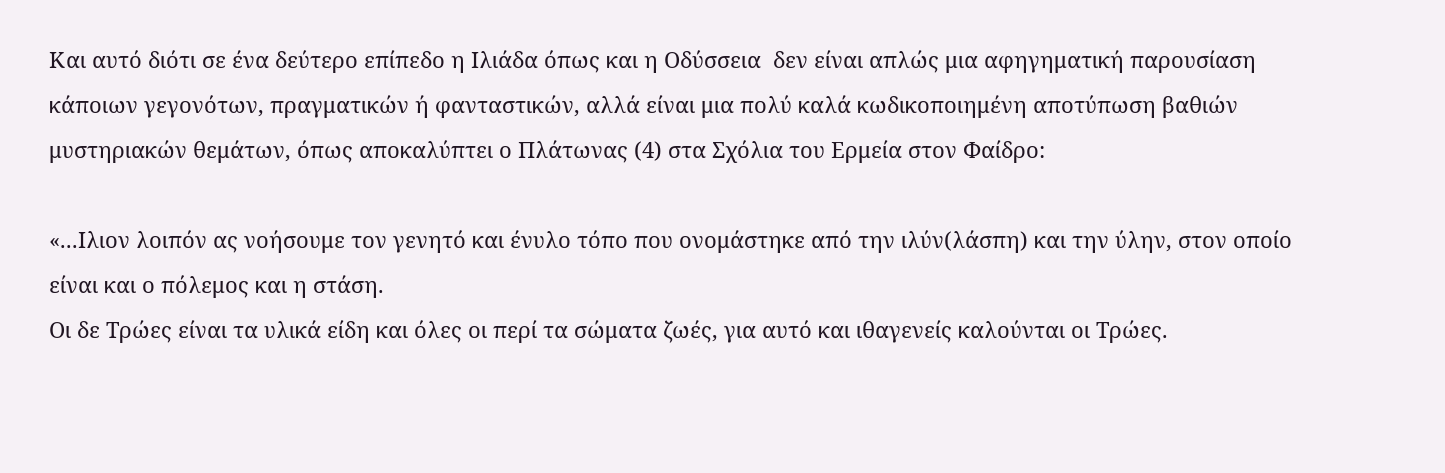Και αυτό διότι σε ένα δεύτερο επίπεδο η Ιλιάδα όπως και η Οδύσσεια  δεν είναι απλώς μια αφηγηματική παρουσίαση κάποιων γεγονότων, πραγματικών ή φανταστικών, αλλά είναι μια πολύ καλά κωδικοποιημένη αποτύπωση βαθιών μυστηριακών θεμάτων, όπως αποκαλύπτει ο Πλάτωνας (4) στα Σχόλια του Ερμεία στον Φαίδρο:

«...Ιλιον λοιπόν ας νοήσουμε τον γενητό και ένυλο τόπο που ονομάστηκε από την ιλύν(λάσπη) και την ύλην, στον οποίο είναι και ο πόλεμος και η στάση.
Οι δε Τρώες είναι τα υλικά είδη και όλες οι περί τα σώματα ζωές, για αυτό και ιθαγενείς καλούνται οι Τρώες.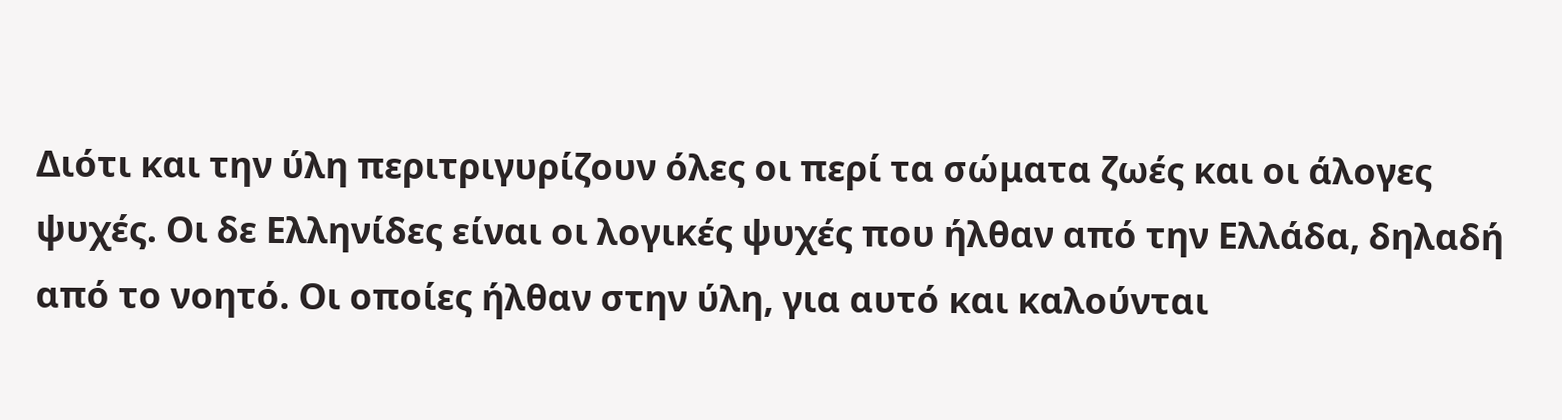Διότι και την ύλη περιτριγυρίζουν όλες οι περί τα σώματα ζωές και οι άλογες ψυχές. Οι δε Ελληνίδες είναι οι λογικές ψυχές που ήλθαν από την Ελλάδα, δηλαδή από το νοητό. Οι οποίες ήλθαν στην ύλη, για αυτό και καλούνται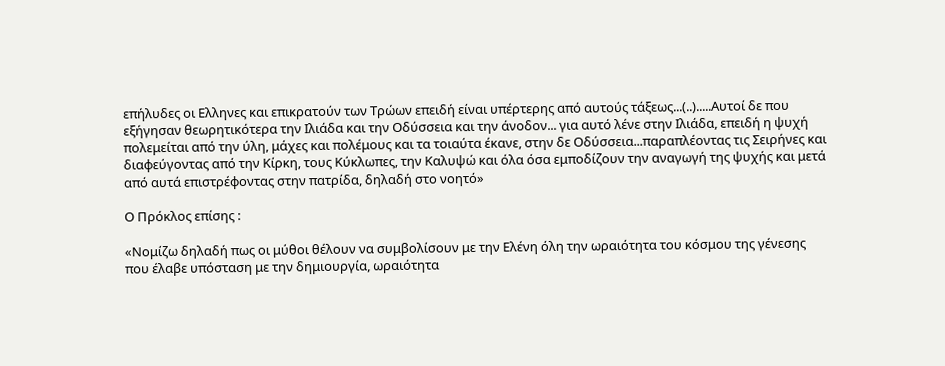επήλυδες οι Ελληνες και επικρατούν των Τρώων επειδή είναι υπέρτερης από αυτούς τάξεως...(..).....Αυτοί δε που εξήγησαν θεωρητικότερα την Ιλιάδα και την Οδύσσεια και την άνοδον... για αυτό λένε στην Ιλιάδα, επειδή η ψυχή πολεμείται από την ύλη, μάχες και πολέμους και τα τοιαύτα έκανε, στην δε Οδύσσεια...παραπλέοντας τις Σειρήνες και διαφεύγοντας από την Κίρκη, τους Κύκλωπες, την Καλυψώ και όλα όσα εμποδίζουν την αναγωγή της ψυχής και μετά από αυτά επιστρέφοντας στην πατρίδα, δηλαδή στο νοητό»

Ο Πρόκλος επίσης :

«Νομίζω δηλαδή πως οι μύθοι θέλουν να συμβολίσουν με την Ελένη όλη την ωραιότητα του κόσμου της γένεσης που έλαβε υπόσταση με την δημιουργία, ωραιότητα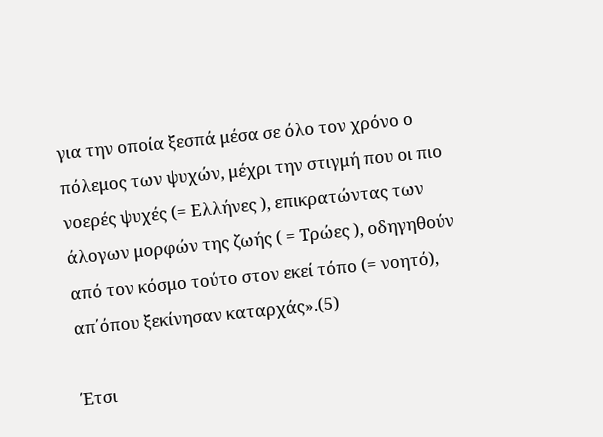για την οποία ξεσπά μέσα σε όλο τον χρόνο ο πόλεμος των ψυχών, μέχρι την στιγμή που οι πιο νοερές ψυχές (= Ελλήνες ), επικρατώντας των άλογων μορφών της ζωής ( = Τρώες ), οδηγηθούν από τον κόσμο τούτο στον εκεί τόπο (= νοητό), απ΄όπου ξεκίνησαν καταρχάς».(5)

Έτσι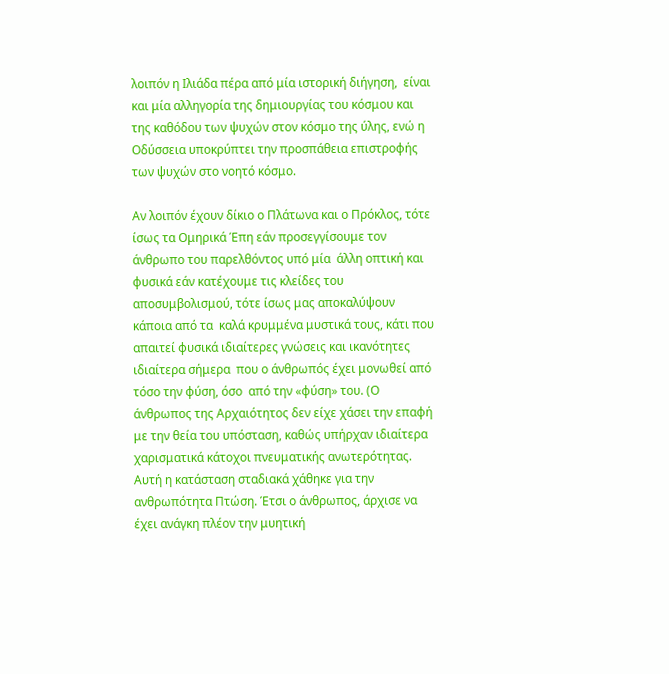λοιπόν η Ιλιάδα πέρα από μία ιστορική διήγηση,  είναι και μία αλληγορία της δημιουργίας του κόσμου και της καθόδου των ψυχών στον κόσμο της ύλης, ενώ η Οδύσσεια υποκρύπτει την προσπάθεια επιστροφής των ψυχών στο νοητό κόσμο.

Αν λοιπόν έχουν δίκιο ο Πλάτωνα και ο Πρόκλος, τότε ίσως τα Ομηρικά Έπη εάν προσεγγίσουμε τον άνθρωπο του παρελθόντος υπό μία  άλλη οπτική και φυσικά εάν κατέχουμε τις κλείδες του αποσυμβολισμού, τότε ίσως μας αποκαλύψουν κάποια από τα  καλά κρυμμένα μυστικά τους, κάτι που απαιτεί φυσικά ιδιαίτερες γνώσεις και ικανότητες ιδιαίτερα σήμερα  που ο άνθρωπός έχει μονωθεί από τόσο την φύση, όσο  από την «φύση» του. (Ο άνθρωπος της Αρχαιότητος δεν είχε χάσει την επαφή με την θεία του υπόσταση, καθώς υπήρχαν ιδιαίτερα χαρισματικά κάτοχοι πνευματικής ανωτερότητας. Αυτή η κατάσταση σταδιακά χάθηκε για την ανθρωπότητα Πτώση. Έτσι ο άνθρωπος, άρχισε να έχει ανάγκη πλέον την μυητική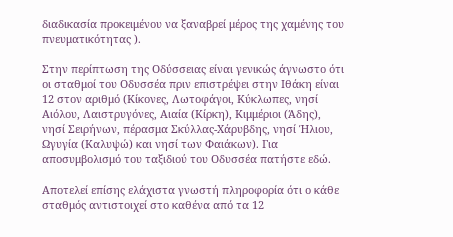διαδικασία προκειμένου να ξαναβρεί μέρος της χαμένης του πνευματικότητας ).

Στην περίπτωση της Οδύσσειας είναι γενικώς άγνωστο ότι οι σταθμοί του Οδυσσέα πριν επιστρέψει στην Ιθάκη είναι 12 στον αριθμό (Κίκονες, Λωτοφάγοι, Κύκλωπες, νησί Αιόλου, Λαιστρυγόνες, Αιαία (Κίρκη), Κιμμέριοι (Άδης), νησί Σειρήνων, πέρασμα Σκύλλας-Χάρυβδης, νησί Ήλιου, Ωγυγία (Καλυψώ) και νησί των Φαιάκων). Για αποσυμβολισμό του ταξιδιού του Οδυσσέα πατήστε εδώ.

Αποτελεί επίσης ελάχιστα γνωστή πληροφορία ότι ο κάθε σταθμός αντιστοιχεί στο καθένα από τα 12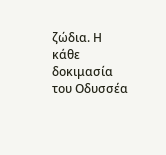ζώδια. Η κάθε δοκιμασία του Οδυσσέα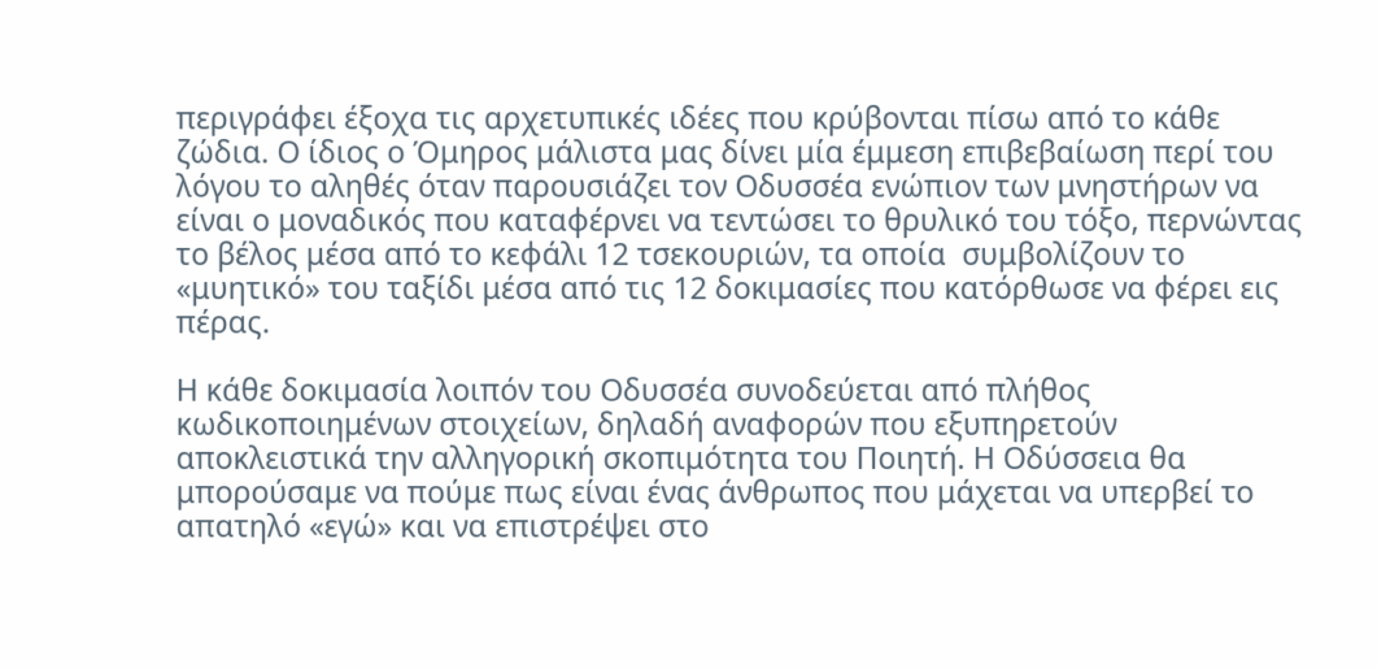περιγράφει έξοχα τις αρχετυπικές ιδέες που κρύβονται πίσω από το κάθε ζώδια. Ο ίδιος ο Όμηρος μάλιστα μας δίνει μία έμμεση επιβεβαίωση περί του λόγου το αληθές όταν παρουσιάζει τον Οδυσσέα ενώπιον των μνηστήρων να είναι ο μοναδικός που καταφέρνει να τεντώσει το θρυλικό του τόξο, περνώντας το βέλος μέσα από το κεφάλι 12 τσεκουριών, τα οποία  συμβολίζουν το «μυητικό» του ταξίδι μέσα από τις 12 δοκιμασίες που κατόρθωσε να φέρει εις πέρας.

Η κάθε δοκιμασία λοιπόν του Οδυσσέα συνοδεύεται από πλήθος κωδικοποιημένων στοιχείων, δηλαδή αναφορών που εξυπηρετούν αποκλειστικά την αλληγορική σκοπιμότητα του Ποιητή. Η Οδύσσεια θα μπορούσαμε να πούμε πως είναι ένας άνθρωπος που μάχεται να υπερβεί το απατηλό «εγώ» και να επιστρέψει στο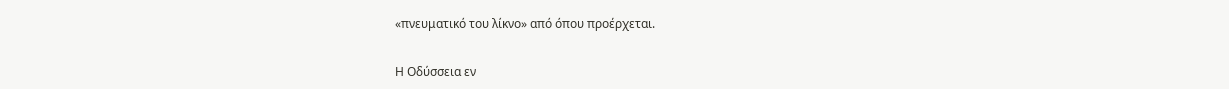«πνευματικό του λίκνο» από όπου προέρχεται.


Η Οδύσσεια εν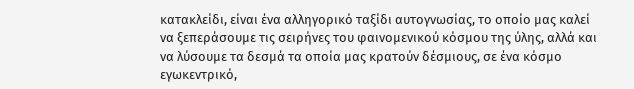κατακλείδι, είναι ένα αλληγορικό ταξίδι αυτογνωσίας, το οποίο μας καλεί να ξεπεράσουμε τις σειρήνες του φαινομενικού κόσμου της ύλης, αλλά και να λύσουμε τα δεσμά τα οποία μας κρατούν δέσμιους, σε ένα κόσμο εγωκεντρικό,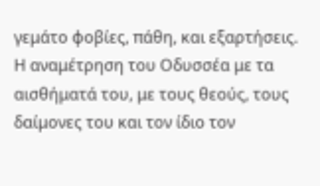γεμάτο φοβίες, πάθη, και εξαρτήσεις. Η αναμέτρηση του Οδυσσέα με τα αισθήματά του, με τους θεούς, τους δαίμονες του και τον ίδιο τον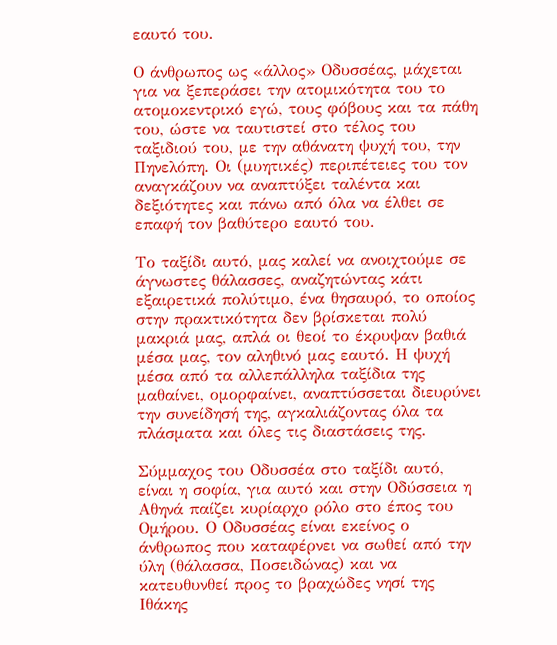εαυτό του.

Ο άνθρωπος ως «άλλος» Οδυσσέας, μάχεται για να ξεπεράσει την ατομικότητα του το ατομοκεντρικό εγώ, τους φόβους και τα πάθη του, ώστε να ταυτιστεί στο τέλος του ταξιδιού του, με την αθάνατη ψυχή του, την Πηνελόπη. Οι (μυητικές) περιπέτειες του τον αναγκάζουν να αναπτύξει ταλέντα και δεξιότητες και πάνω από όλα να έλθει σε επαφή τον βαθύτερο εαυτό του.

Το ταξίδι αυτό, μας καλεί να ανοιχτούμε σε άγνωστες θάλασσες, αναζητώντας κάτι εξαιρετικά πολύτιμο, ένα θησαυρό, το οποίος στην πρακτικότητα δεν βρίσκεται πολύ μακριά μας, απλά οι θεοί το έκρυψαν βαθιά μέσα μας, τον αληθινό μας εαυτό. Η ψυχή μέσα από τα αλλεπάλληλα ταξίδια της μαθαίνει, ομορφαίνει, αναπτύσσεται διευρύνει την συνείδησή της, αγκαλιάζοντας όλα τα πλάσματα και όλες τις διαστάσεις της.

Σύμμαχος του Οδυσσέα στο ταξίδι αυτό, είναι η σοφία, για αυτό και στην Οδύσσεια η Αθηνά παίζει κυρίαρχο ρόλο στο έπος του Ομήρου. Ο Οδυσσέας είναι εκείνος ο άνθρωπος που καταφέρνει να σωθεί από την ύλη (θάλασσα, Ποσειδώνας) και να κατευθυνθεί προς το βραχώδες νησί της Ιθάκης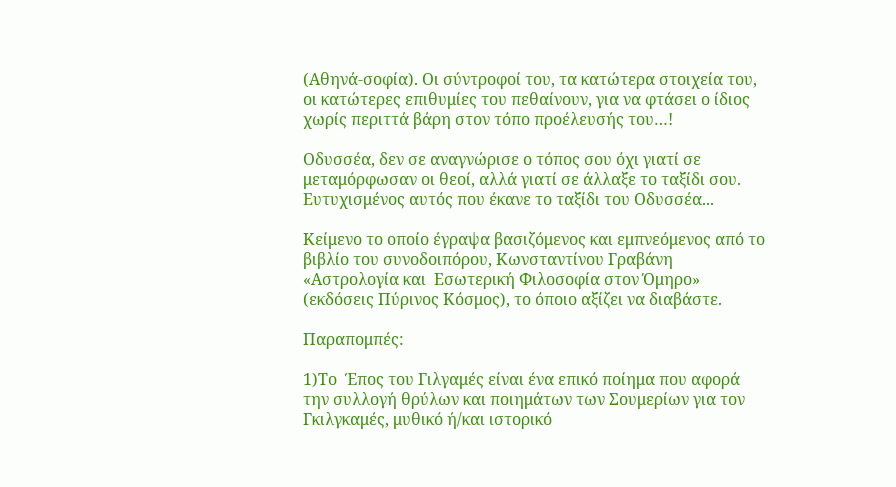(Αθηνά-σοφία). Οι σύντροφοί του, τα κατώτερα στοιχεία του, οι κατώτερες επιθυμίες του πεθαίνουν, για να φτάσει ο ίδιος χωρίς περιττά βάρη στον τόπο προέλευσής του…!

Οδυσσέα, δεν σε αναγνώρισε ο τόπος σου όχι γιατί σε μεταμόρφωσαν οι θεοί, αλλά γιατί σε άλλαξε το ταξίδι σου. Ευτυχισμένος αυτός που έκανε το ταξίδι του Οδυσσέα...

Κείμενο το οποίο έγραψα βασιζόμενος και εμπνεόμενος από το βιβλίο του συνοδοιπόρου, Κωνσταντίνου Γραβάνη  «Αστρολογία και  Εσωτερική Φιλοσοφία στον Όμηρο» (εκδόσεις Πύρινος Κόσμος), το όποιο αξίζει να διαβάστε.

Παραπομπές:

1)Το  Έπος του Γιλγαμές είναι ένα επικό ποίημα που αφορά την συλλογή θρύλων και ποιημάτων των Σουμερίων για τον Γκιλγκαμές, μυθικό ή/και ιστορικό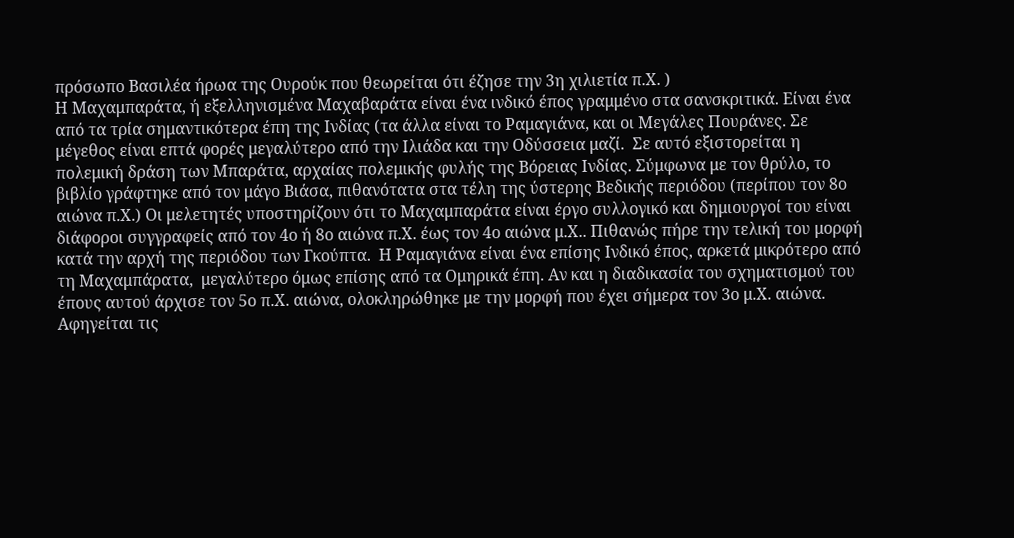πρόσωπο Βασιλέα ήρωα της Ουρούκ που θεωρείται ότι έζησε την 3η χιλιετία π.Χ. )
Η Μαχαμπαράτα, ή εξελληνισμένα Μαχαβαράτα είναι ένα ινδικό έπος γραμμένο στα σανσκριτικά. Είναι ένα από τα τρία σημαντικότερα έπη της Ινδίας (τα άλλα είναι το Ραμαγιάνα, και οι Μεγάλες Πουράνες. Σε μέγεθος είναι επτά φορές μεγαλύτερο από την Ιλιάδα και την Οδύσσεια μαζί.  Σε αυτό εξιστορείται η πολεμική δράση των Μπαράτα, αρχαίας πολεμικής φυλής της Βόρειας Ινδίας. Σύμφωνα με τον θρύλο, το βιβλίο γράφτηκε από τον μάγο Βιάσα, πιθανότατα στα τέλη της ύστερης Βεδικής περιόδου (περίπου τον 8ο αιώνα π.Χ.) Οι μελετητές υποστηρίζουν ότι το Μαχαμπαράτα είναι έργο συλλογικό και δημιουργοί του είναι διάφοροι συγγραφείς από τον 4ο ή 8ο αιώνα π.Χ. έως τον 4ο αιώνα μ.Χ.. Πιθανώς πήρε την τελική του μορφή κατά την αρχή της περιόδου των Γκούπτα.  Η Ραμαγιάνα είναι ένα επίσης Ινδικό έπος, αρκετά μικρότερο από τη Μαχαμπάρατα,  μεγαλύτερο όμως επίσης από τα Ομηρικά έπη. Αν και η διαδικασία του σχηματισμού του έπους αυτού άρχισε τον 5ο π.Χ. αιώνα, ολοκληρώθηκε με την μορφή που έχει σήμερα τον 3ο μ.Χ. αιώνα. Αφηγείται τις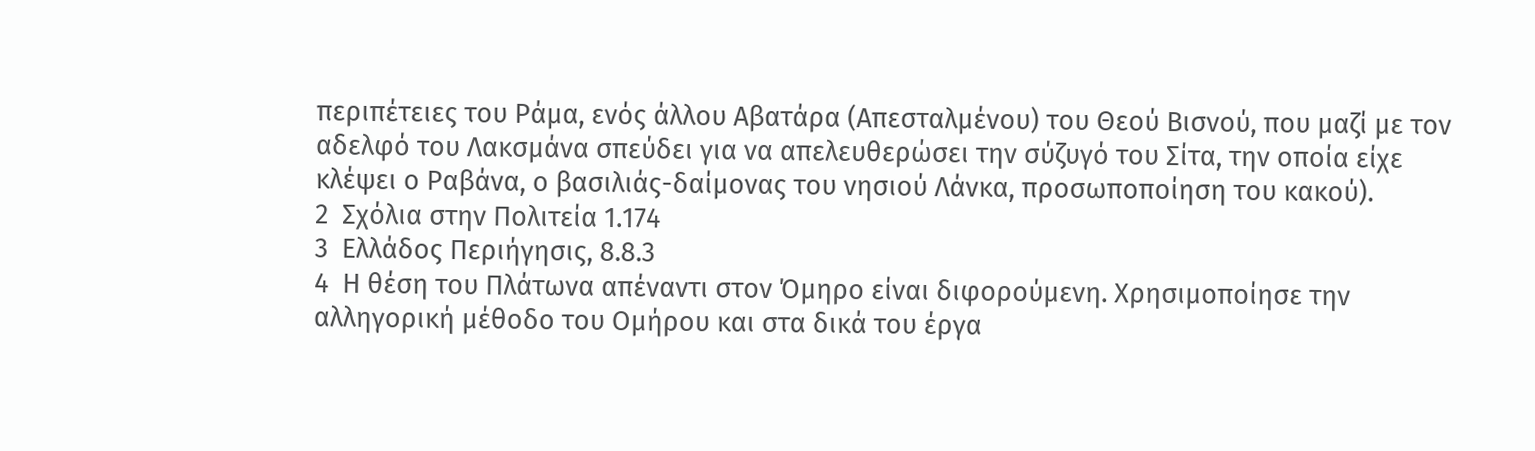περιπέτειες του Ράμα, ενός άλλου Αβατάρα (Απεσταλμένου) του Θεού Βισνού, που μαζί με τον αδελφό του Λακσμάνα σπεύδει για να απελευθερώσει την σύζυγό του Σίτα, την οποία είχε κλέψει ο Ραβάνα, ο βασιλιάς-δαίμονας του νησιού Λάνκα, προσωποποίηση του κακού).
2  Σχόλια στην Πολιτεία 1.174
3  Ελλάδος Περιήγησις, 8.8.3
4  Η θέση του Πλάτωνα απέναντι στον Όμηρο είναι διφορούμενη. Χρησιμοποίησε την αλληγορική μέθοδο του Ομήρου και στα δικά του έργα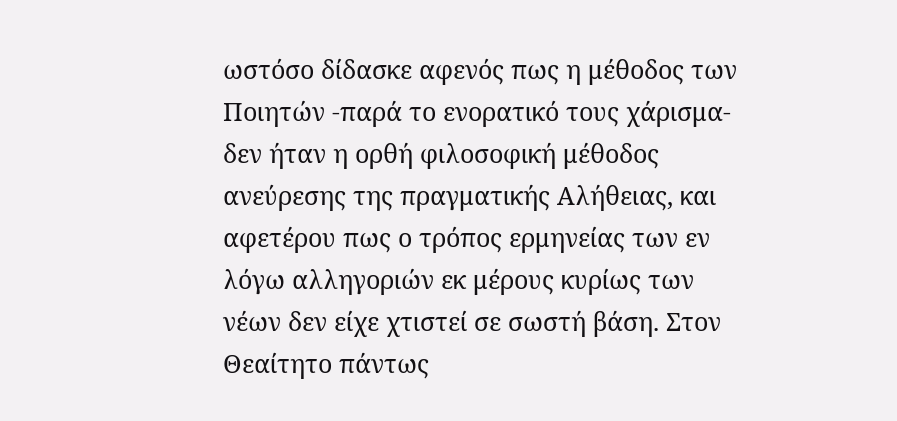ωστόσο δίδασκε αφενός πως η μέθοδος των Ποιητών -παρά το ενορατικό τους χάρισμα- δεν ήταν η ορθή φιλοσοφική μέθοδος ανεύρεσης της πραγματικής Αλήθειας, και αφετέρου πως ο τρόπος ερμηνείας των εν λόγω αλληγοριών εκ μέρους κυρίως των νέων δεν είχε χτιστεί σε σωστή βάση. Στον Θεαίτητο πάντως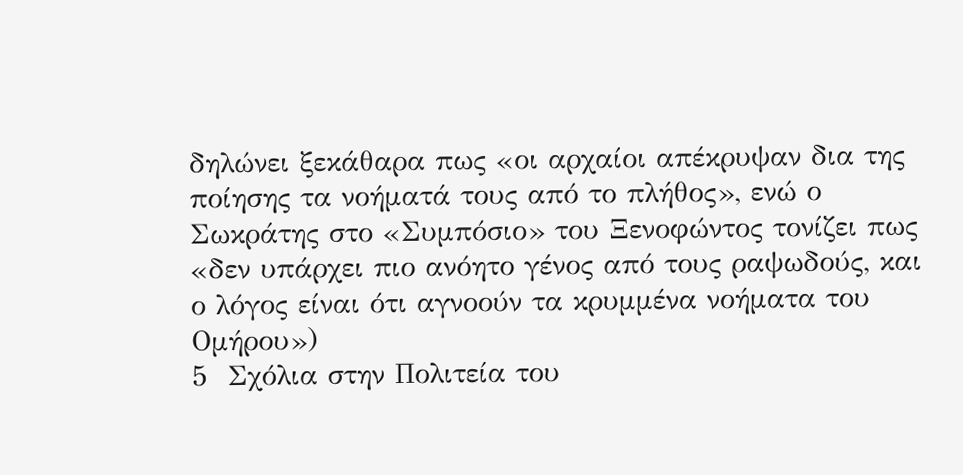δηλώνει ξεκάθαρα πως «οι αρχαίοι απέκρυψαν δια της ποίησης τα νοήματά τους από το πλήθος», ενώ ο Σωκράτης στο «Συμπόσιο» του Ξενοφώντος τονίζει πως «δεν υπάρχει πιο ανόητο γένος από τους ραψωδούς, και ο λόγος είναι ότι αγνοούν τα κρυμμένα νοήματα του Ομήρου»)
5  Σχόλια στην Πολιτεία του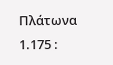Πλάτωνα 1.175 :